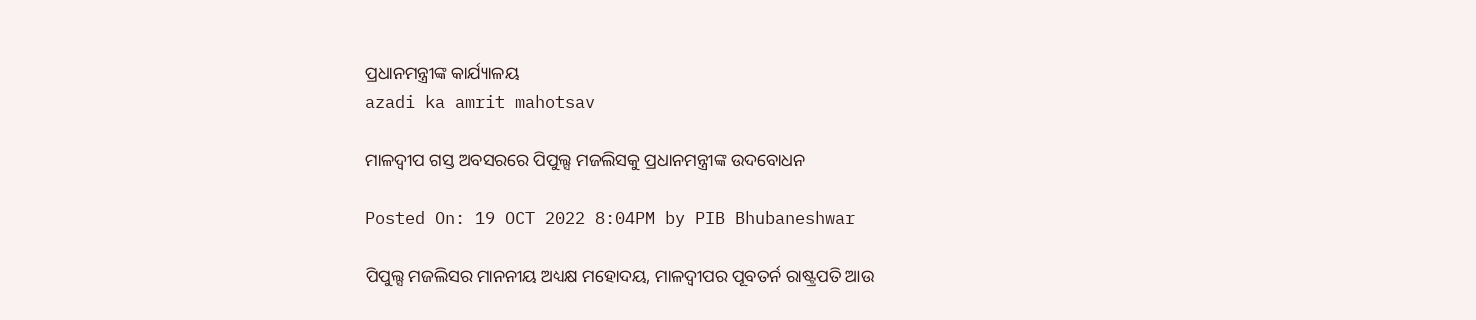ପ୍ରଧାନମନ୍ତ୍ରୀଙ୍କ କାର୍ଯ୍ୟାଳୟ
azadi ka amrit mahotsav

ମାଳଦ୍ୱୀପ ଗସ୍ତ ଅବସରରେ ପିପୁଲ୍ସ ମଜଲିସକୁ ପ୍ରଧାନମନ୍ତ୍ରୀଙ୍କ ଉଦବୋଧନ

Posted On: 19 OCT 2022 8:04PM by PIB Bhubaneshwar

ପିପୁଲ୍ସ ମଜଲିସର ମାନନୀୟ ଅଧ୍ୟକ୍ଷ ମହୋଦୟ, ମାଳଦ୍ୱୀପର ପୂବତର୍ନ ରାଷ୍ଟ୍ରପତି ଆଉ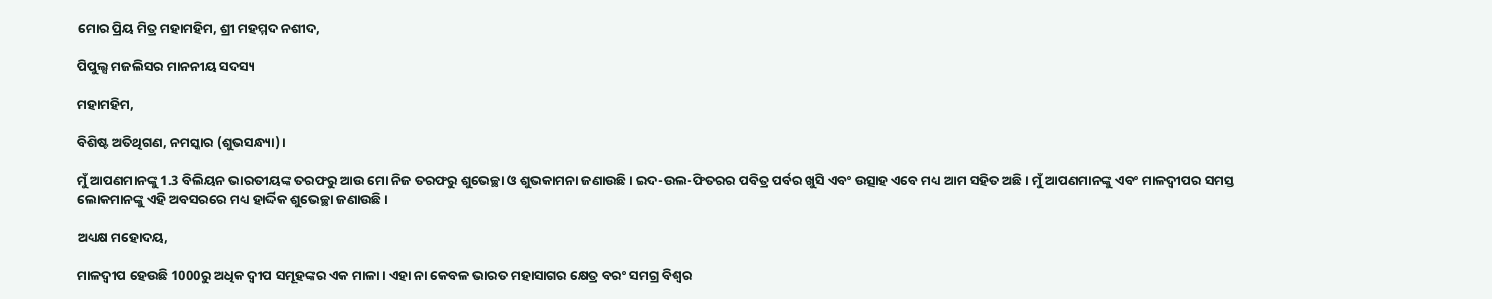ମୋର ପ୍ରିୟ ମିତ୍ର ମହାମହିମ, ଶ୍ରୀ ମହମ୍ମଦ ନଶୀଦ,

ପିପୁଲ୍ସ ମଜଲିସର ମାନନୀୟ ସଦସ୍ୟ

ମହାମହିମ,

ବିଶିଷ୍ଟ ଅତିଥିଗଣ, ନମସ୍କାର (ଶୁଭସନ୍ଧ୍ୟା)।

ମୁଁ ଆପଣମାନଙ୍କୁ 1.3 ବିଲିୟନ ଭାରତୀୟଙ୍କ ତରଫରୁ ଆଉ ମୋ ନିଜ ତରଫରୁ ଶୁଭେଚ୍ଛା ଓ ଶୁଭକାମନା ଜଣାଉଛି । ଇଦ-ଉଲ-ଫିତରର ପବିତ୍ର ପର୍ବର ଖୁସି ଏବଂ ଉତ୍ସାହ ଏବେ ମଧ୍ୟ ଆମ ସହିତ ଅଛି। ମୁଁ ଆପଣମାନଙ୍କୁ ଏବଂ ମାଳଦ୍ୱୀପର ସମସ୍ତ ଲୋକମାନଙ୍କୁ ଏହି ଅବସରରେ ମଧ୍ୟ ହାର୍ଦ୍ଦିକ ଶୁଭେଚ୍ଛା ଜଣାଉଛି।

ଅଧ୍ୟକ୍ଷ ମହୋଦୟ,

ମାଳଦ୍ୱୀପ ହେଉଛି 1000ରୁ ଅଧିକ ଦ୍ୱୀପ ସମୂହଙ୍କର ଏକ ମାଳା। ଏହା ନା କେବଳ ଭାରତ ମହାସାଗର କ୍ଷେତ୍ର ବରଂ ସମଗ୍ର ବିଶ୍ୱର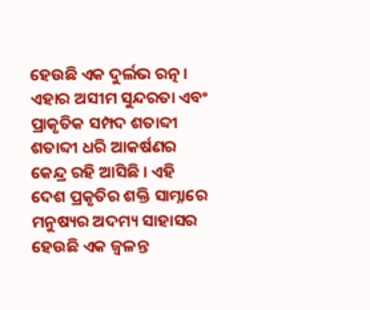ହେଉଛି ଏକ ଦୁର୍ଲଭ ରତ୍ନ । ଏହାର ଅସୀମ ସୁନ୍ଦରତା ଏବଂ ପ୍ରାକୃତିକ ସମ୍ପଦ ଶତାବ୍ଦୀ ଶତାବ୍ଦୀ ଧରି ଆକର୍ଷଣର କେନ୍ଦ୍ର ରହି ଆସିଛି । ଏହି ଦେଶ ପ୍ରକୃତିର ଶକ୍ତି ସାମ୍ନାରେ ମନୁଷ୍ୟର ଅଦମ୍ୟ ସାହାସର ହେଉଛି ଏକ ଜ୍ୱଳନ୍ତ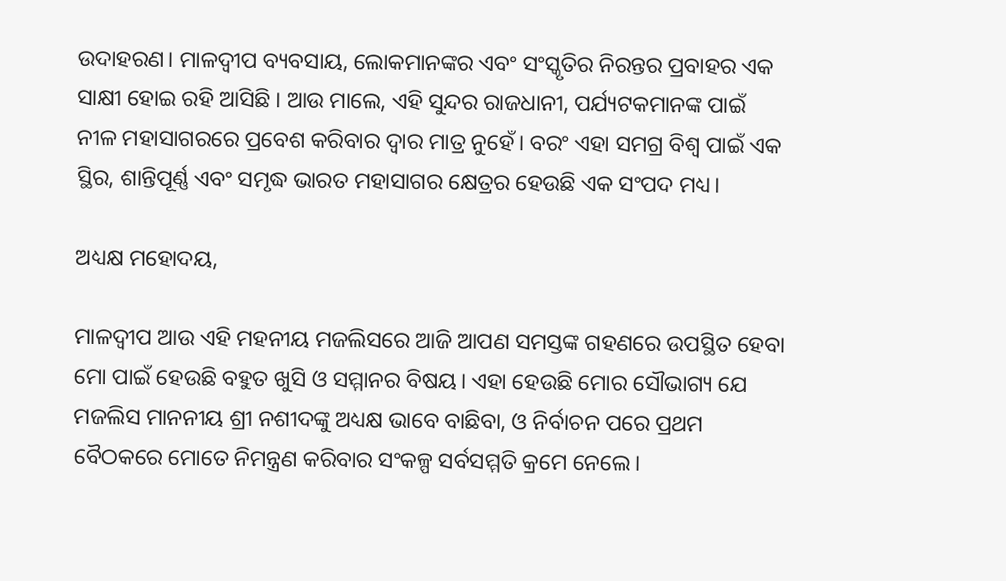ଉଦାହରଣ। ମାଳଦ୍ୱୀପ ବ୍ୟବସାୟ, ଲୋକମାନଙ୍କର ଏବଂ ସଂସ୍କୃତିର ନିରନ୍ତର ପ୍ରବାହର ଏକ ସାକ୍ଷୀ ହୋଇ ରହି ଆସିଛି । ଆଉ ମାଲେ, ଏହି ସୁନ୍ଦର ରାଜଧାନୀ, ପର୍ଯ୍ୟଟକମାନଙ୍କ ପାଇଁ ନୀଳ ମହାସାଗରରେ ପ୍ରବେଶ କରିବାର ଦ୍ୱାର ମାତ୍ର ନୁହେଁ। ବରଂ ଏହା ସମଗ୍ର ବିଶ୍ୱ ପାଇଁ ଏକ ସ୍ଥିର, ଶାନ୍ତିପୂର୍ଣ୍ଣ ଏବଂ ସମୃଦ୍ଧ ଭାରତ ମହାସାଗର କ୍ଷେତ୍ରର ହେଉଛି ଏକ ସଂପଦ ମଧ୍ୟ।

ଅଧ୍ୟକ୍ଷ ମହୋଦୟ,

ମାଳଦ୍ୱୀପ ଆଉ ଏହି ମହନୀୟ ମଜଲିସରେ ଆଜି ଆପଣ ସମସ୍ତଙ୍କ ଗହଣରେ ଉପସ୍ଥିତ ହେବା ମୋ ପାଇଁ ହେଉଛି ବହୁତ ଖୁସି ଓ ସମ୍ମାନର ବିଷୟ। ଏହା ହେଉଛି ମୋର ସୌଭାଗ୍ୟ ଯେ ମଜଲିସ ମାନନୀୟ ଶ୍ରୀ ନଶୀଦଙ୍କୁ ଅଧ୍ୟକ୍ଷ ଭାବେ ବାଛିବା, ଓ ନିର୍ବାଚନ ପରେ ପ୍ରଥମ ବୈଠକରେ ମୋତେ ନିମନ୍ତ୍ରଣ କରିବାର ସଂକଳ୍ପ ସର୍ବସମ୍ମତି କ୍ରମେ ନେଲେ।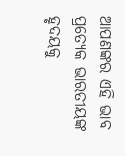ଆପଣଙ୍କର ଏହି ଭାବ ପ୍ରତ୍ୟେକ ଭାରତୀୟଙ୍କ ହୃଦୟକୁ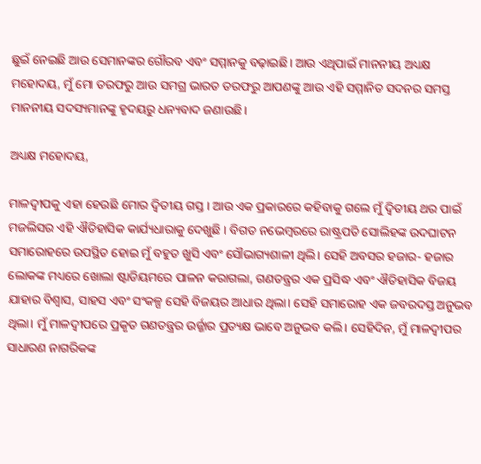ଛୁଇଁ ନେଇଛି ଆଉ ସେମାନଙ୍କର ଗୌରବ ଏବଂ ସମ୍ମାନକୁ ବଢ଼ାଇଛି। ଆଉ ଏଥିପାଇଁ ମାନନୀୟ ଅଧ୍ୟକ୍ଷ ମହୋଦୟ, ମୁଁ ମୋ ତରଫରୁ ଆଉ ସମଗ୍ର ଭାରତ ତରଫରୁ ଆପଣଙ୍କୁ ଆଉ ଏହି ସମ୍ମାନିତ ସଦନର ସମସ୍ତ ମାନନୀୟ ସଦସ୍ୟମାନଙ୍କୁ ହୃଦୟରୁ ଧନ୍ୟବାଦ ଜଣାଉଛି।

ଅଧ୍ୟକ୍ଷ ମହୋଦୟ,

ମାଳଦ୍ୱୀପକୁ ଏହା ହେଉଛି ମୋର ଦ୍ୱିତୀୟ ଗସ୍ତ । ଆଉ ଏକ ପ୍ରକାରରେ କହିବାକୁ ଗଲେ ମୁଁ ଦ୍ୱିତୀୟ ଥର ପାଇଁ ମଜଲିସର ଏହି ଐତିହାସିକ କାର୍ଯ୍ୟଧାରାକୁ ଦେଖୁଛି । ବିଗତ ନଭେମ୍ବରରେ ରାଷ୍ଟ୍ରପତି ସୋଲିହଙ୍କ ଉଦଘାଟନ ସମାରୋହରେ ଉପସ୍ଥିତ ହୋଇ ମୁଁ ବହୁତ ଖୁସି ଏବଂ ସୌଭାଗ୍ୟଶାଳୀ ଥିଲି। ସେହି ଅବସର ହଜାର- ହଜାର ଲୋକଙ୍କ ମଧ୍ୟରେ ଖୋଲା ଷ୍ଟାଡିୟମରେ ପାଳନ କରାଗଲା, ଗଣତନ୍ତ୍ରର ଏକ ପ୍ରସିଦ୍ଧ ଏବଂ ଐତିହାସିକ ବିଜୟ ଯାହାର ବିଶ୍ୱାସ, ସାହସ ଏବଂ ସଂକଳ୍ପ ସେହି ବିଜୟର ଆଧାର ଥିଲା। ସେହି ସମାରୋହ ଏକ ଜବରଦସ୍ତ ଅନୁଭବ ଥିଲା। ମୁଁ ମାଳଦ୍ୱୀପରେ ପ୍ରକୃତ ଗଣତନ୍ତ୍ରର ଉର୍ଜ୍ଜାର ପ୍ରତ୍ୟକ୍ଷ ଭାବେ ଅନୁଭବ କଲି। ସେହିଦିନ, ମୁଁ ମାଳଦ୍ୱୀପର ସାଧାରଣ ନାଗରିକଙ୍କ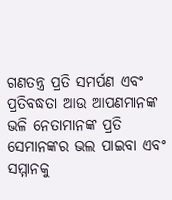ଗଣତନ୍ତ୍ର ପ୍ରତି ସମର୍ପଣ ଏବଂ ପ୍ରତିବଦ୍ଧତା ଆଉ ଆପଣମାନଙ୍କ ଭଳି ନେତାମାନଙ୍କ ପ୍ରତି ସେମାନଙ୍କର ଭଲ ପାଇବା ଏବଂ ସମ୍ମାନକୁ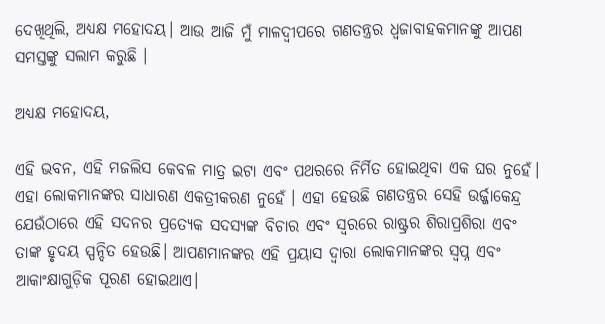ଦେଖିଥିଲି, ଅଧ୍ୟକ୍ଷ ମହୋଦୟ। ଆଉ ଆଜି ମୁଁ ମାଳଦ୍ୱୀପରେ ଗଣତନ୍ତ୍ରର ଧ୍ୱଜାବାହକମାନଙ୍କୁ ଆପଣ ସମସ୍ତଙ୍କୁ ସଲାମ କରୁଛି ।

ଅଧ୍ୟକ୍ଷ ମହୋଦୟ,

ଏହି ଭବନ, ଏହି ମଜଲିସ କେବଳ ମାତ୍ର ଇଟା ଏବଂ ପଥରରେ ନିର୍ମିତ ହୋଇଥିବା ଏକ ଘର ନୁହେଁ। ଏହା ଲୋକମାନଙ୍କର ସାଧାରଣ ଏକତ୍ରୀକରଣ ନୁହେଁ । ଏହା ହେଉଛି ଗଣତନ୍ତ୍ରର ସେହି ଉର୍ଜ୍ଜାକେନ୍ଦ୍ର ଯେଉଁଠାରେ ଏହି ସଦନର ପ୍ରତ୍ୟେକ ସଦସ୍ୟଙ୍କ ବିଚାର ଏବଂ ସ୍ୱରରେ ରାଷ୍ଟ୍ରର ଶିରାପ୍ରଶିରା ଏବଂ ତାଙ୍କ ହୃଦୟ ସ୍ପନ୍ଦିତ ହେଉଛି। ଆପଣମାନଙ୍କର ଏହି ପ୍ରୟାସ ଦ୍ୱାରା ଲୋକମାନଙ୍କର ସ୍ୱପ୍ନ ଏବଂ ଆକାଂକ୍ଷାଗୁଡ଼ିକ ପୂରଣ ହୋଇଥାଏ।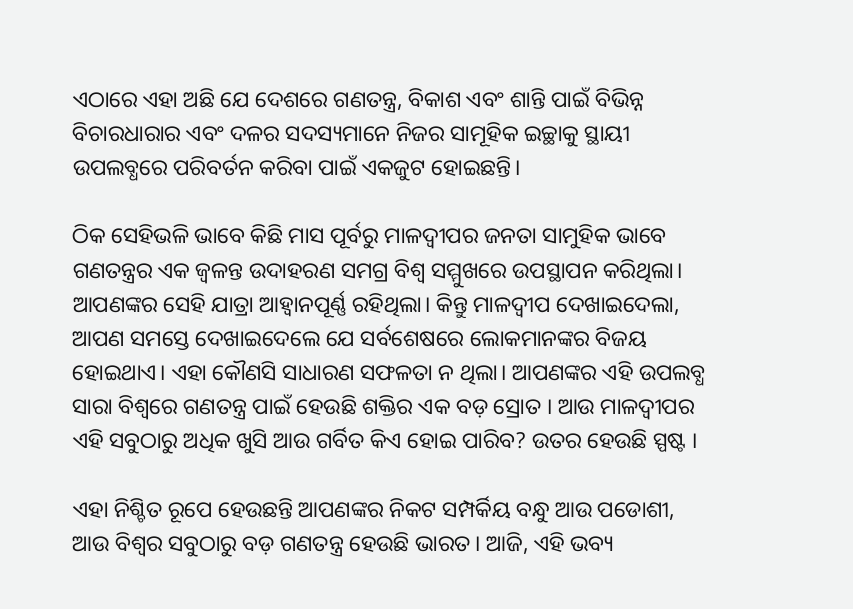ଏଠାରେ ଏହା ଅଛି ଯେ ଦେଶରେ ଗଣତନ୍ତ୍ର, ବିକାଶ ଏବଂ ଶାନ୍ତି ପାଇଁ ବିଭିନ୍ନ ବିଚାରଧାରାର ଏବଂ ଦଳର ସଦସ୍ୟମାନେ ନିଜର ସାମୂହିକ ଇଚ୍ଛାକୁ ସ୍ଥାୟୀ ଉପଲବ୍ଧରେ ପରିବର୍ତନ କରିବା ପାଇଁ ଏକଜୁଟ ହୋଇଛନ୍ତି।

ଠିକ ସେହିଭଳି ଭାବେ କିଛି ମାସ ପୂର୍ବରୁ ମାଳଦ୍ୱୀପର ଜନତା ସାମୁହିକ ଭାବେ ଗଣତନ୍ତ୍ରର ଏକ ଜ୍ୱଳନ୍ତ ଉଦାହରଣ ସମଗ୍ର ବିଶ୍ୱ ସମ୍ମୁଖରେ ଉପସ୍ଥାପନ କରିଥିଲା। ଆପଣଙ୍କର ସେହି ଯାତ୍ରା ଆହ୍ୱାନପୂର୍ଣ୍ଣ ରହିଥିଲା। କିନ୍ତୁ ମାଳଦ୍ୱୀପ ଦେଖାଇଦେଲା, ଆପଣ ସମସ୍ତେ ଦେଖାଇଦେଲେ ଯେ ସର୍ବଶେଷରେ ଲୋକମାନଙ୍କର ବିଜୟ ହୋଇଥାଏ। ଏହା କୌଣସି ସାଧାରଣ ସଫଳତା ନ ଥିଲା। ଆପଣଙ୍କର ଏହି ଉପଲବ୍ଧ ସାରା ବିଶ୍ୱରେ ଗଣତନ୍ତ୍ର ପାଇଁ ହେଉଛି ଶକ୍ତିର ଏକ ବଡ଼ ସ୍ରୋତ । ଆଉ ମାଳଦ୍ୱୀପର ଏହି ସବୁଠାରୁ ଅଧିକ ଖୁସି ଆଉ ଗର୍ବିତ କିଏ ହୋଇ ପାରିବ? ଉତର ହେଉଛି ସ୍ପଷ୍ଟ ।

ଏହା ନିଶ୍ଚିତ ରୂପେ ହେଉଛନ୍ତି ଆପଣଙ୍କର ନିକଟ ସମ୍ପର୍କିୟ ବନ୍ଧୁ ଆଉ ପଡୋଶୀ, ଆଉ ବିଶ୍ୱର ସବୁଠାରୁ ବଡ଼ ଗଣତନ୍ତ୍ର ହେଉଛି ଭାରତ। ଆଜି, ଏହି ଭବ୍ୟ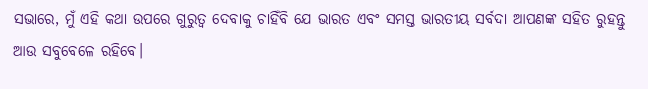ସଭାରେ, ମୁଁ ଏହି କଥା ଉପରେ ଗୁରୁତ୍ୱ ଦେବାକୁ ଚାହିଁବି ଯେ ଭାରତ ଏବଂ ସମସ୍ତ ଭାରତୀୟ ସର୍ବଦା ଆପଣଙ୍କ ସହିତ ରୁହନ୍ତୁ ଆଉ ସବୁବେଳେ ରହିବେ।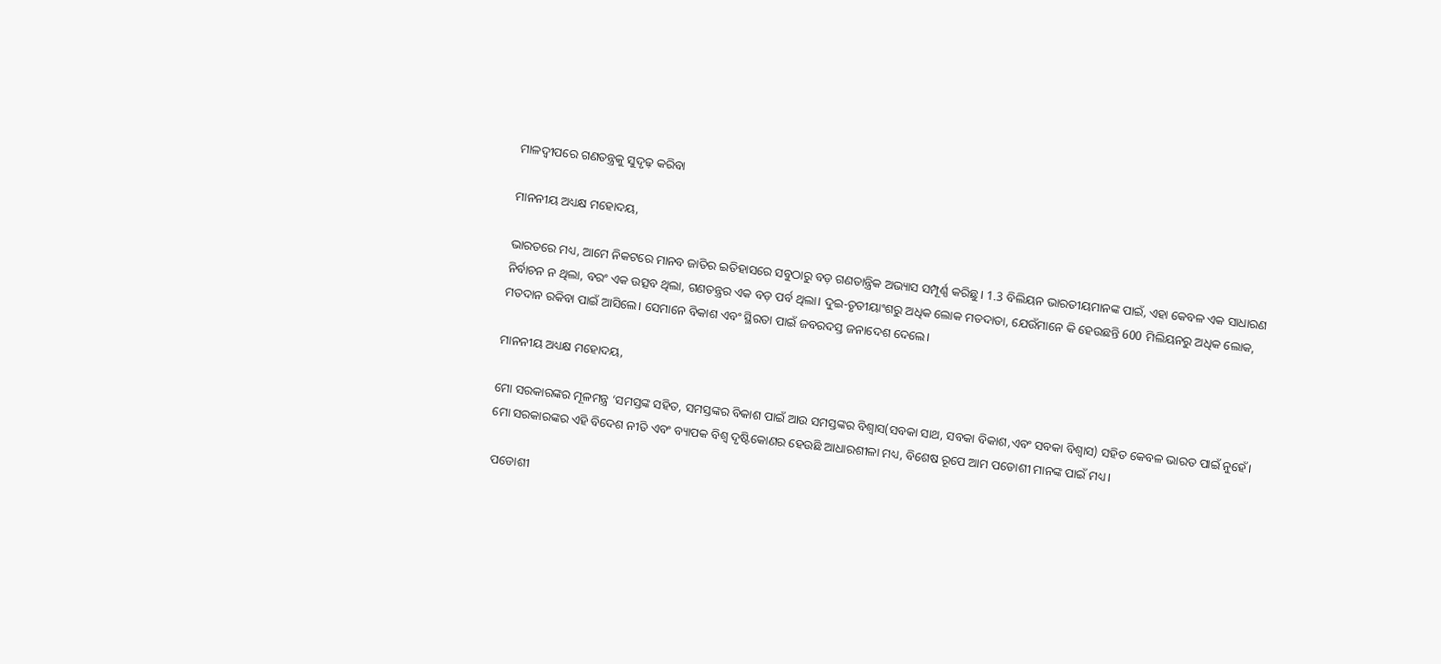ମାଳଦ୍ୱୀପରେ ଗଣତନ୍ତ୍ରକୁ ସୁଦୃଢ଼ କରିବା

ମାନନୀୟ ଅଧ୍ୟକ୍ଷ ମହୋଦୟ,

ଭାରତରେ ମଧ୍ୟ, ଆମେ ନିକଟରେ ମାନବ ଜାତିର ଇତିହାସରେ ସବୁଠାରୁ ବଡ଼ ଗଣତାନ୍ତ୍ରିକ ଅଭ୍ୟାସ ସମ୍ପୂର୍ଣ୍ଣ କରିଛୁ । 1.3 ବିଲିୟନ ଭାରତୀୟମାନଙ୍କ ପାଇଁ, ଏହା କେବଳ ଏକ ସାଧାରଣ ନିର୍ବାଚନ ନ ଥିଲା, ବରଂ ଏକ ଉତ୍ସବ ଥିଲା, ଗଣତନ୍ତ୍ରର ଏକ ବଡ଼ ପର୍ବ ଥିଲା। ଦୁଇ-ତୃତୀୟାଂଶରୁ ଅଧିକ ଲୋକ ମତଦାତା, ଯେଉଁମାନେ କି ହେଉଛନ୍ତି 600 ମିଲିୟନରୁ ଅଧିକ ଲୋକ, ମତଦାନ ରକିବା ପାଇଁ ଆସିଲେ। ସେମାନେ ବିକାଶ ଏବଂ ସ୍ଥିରତା ପାଇଁ ଜବରଦସ୍ତ ଜନାଦେଶ ଦେଲେ।

ମାନନୀୟ ଅଧ୍ୟକ୍ଷ ମହୋଦୟ,

ମୋ ସରକାରଙ୍କର ମୂଳମନ୍ତ୍ର ‘ସମସ୍ତଙ୍କ ସହିତ, ସମସ୍ତଙ୍କର ବିକାଶ ପାଇଁ ଆଉ ସମସ୍ତଙ୍କର ବିଶ୍ୱାସ(ସବକା ସାଥ, ସବକା ବିକାଶ,ଏବଂ ସବକା ବିଶ୍ୱାସ) ସହିତ କେବଳ ଭାରତ ପାଇଁ ନୁହେଁ। ମୋ ସରକାରଙ୍କର ଏହି ବିଦେଶ ନୀତି ଏବଂ ବ୍ୟାପକ ବିଶ୍ୱ ଦୃଷ୍ଟିକୋଣର ହେଉଛି ଆଧାରଶୀଳା ମଧ୍ୟ, ବିଶେଷ ରୂପେ ଆମ ପଡୋଶୀ ମାନଙ୍କ ପାଇଁ ମଧ୍ୟ।

 ପଡୋଶୀ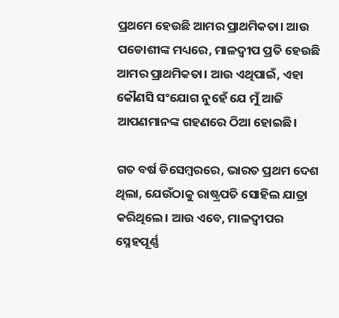ପ୍ରଥମେ ହେଉଛି ଆମର ପ୍ରାଥମିକତା। ଆଉ ପଡୋଶୀଙ୍କ ମଧ୍ୟରେ, ମାଳଦ୍ୱୀପ ପ୍ରତି ହେଉଛି ଆମର ପ୍ରାଥମିକତା। ଆଉ ଏଥିପାଇଁ, ଏହା କୌଣସି ସଂଯୋଗ ନୁହେଁ ଯେ ମୁଁ ଆଜି ଆପଣମାନଙ୍କ ଗହଣରେ ଠିଆ ହୋଇଛି।

ଗତ ବର୍ଷ ଡିସେମ୍ବରରେ, ଭାରତ ପ୍ରଥମ ଦେଶ ଥିଲା, ଯେଉଁଠାକୁ ରାଷ୍ଟ୍ରପତି ସୋହିଲ ଯାତ୍ରା କରିଥିଲେ। ଆଉ ଏବେ, ମାଳଦ୍ୱୀପର ସ୍ନେହପୂର୍ଣ୍ଣ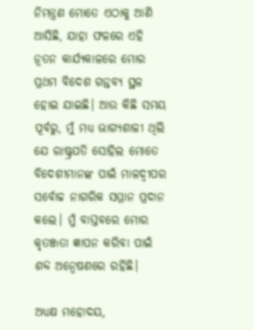ନିମନ୍ତ୍ରଣ ମୋତେ ଏଠାକୁ ଆଣି ଆସିଛି, ଯାହା ଫଳରେ ଏହି ନୂତନ କାର୍ଯ୍ୟକାଳରେ ମୋର ପ୍ରଥମ ବିଦେଶ ଗନ୍ତବ୍ୟ ସ୍ଥଳ ହୋଇ ଯାଇଛି। ଆଉ କିଛି ସମୟ ପୂର୍ବରୁ, ମୁଁ ମଧ୍ୟ ଭାଗ୍ୟଶାଳୀ ଥିଲି ଯେ ରାଷ୍ଟ୍ରପତି ସୋହିଲ ମୋତେ ବିଦେଶୀମାନଙ୍କ ପାଇଁ ମାଳଦ୍ୱୀପର ସର୍ବୋଚ୍ଚ ନାଗରିକ ସମ୍ମାନ ପ୍ରଦାନ କଲେ। ମୁଁ ବାସ୍ତବରେ ମୋର କୃତଞ୍ଜତା ଜ୍ଞାପନ କରିବା ପାଇଁ ଶବ୍ଦ ଅନ୍ୱେଷଣରେ ରହିଛି।

ଅଧ୍ୟକ୍ଷ ମହୋଦୟ,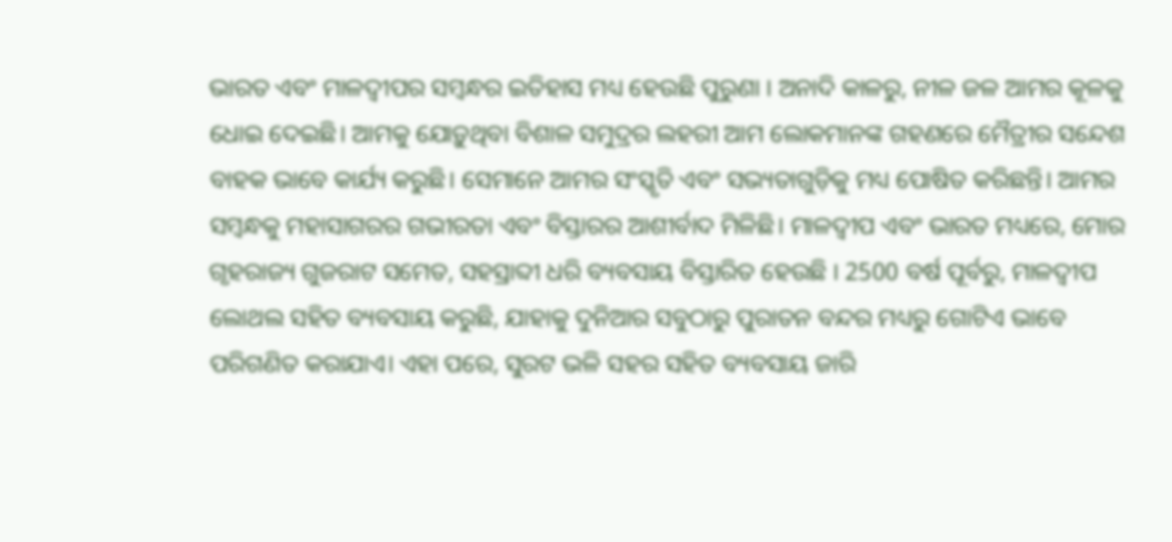ଭାରତ ଏବଂ ମାଳଦ୍ୱୀପର ସମ୍ବନ୍ଧର ଇତିହାସ ମଧ୍ୟ ହେଉଛି ପୁରୁଣା । ଅନାଦି କାଳରୁ, ନୀଳ ଜଳ ଆମର କୂଳକୁ ଧୋଇ ଦେଇଛି। ଆମକୁ ଯୋଡ଼ୁଥିବା ବିଶାଳ ସମୁଦ୍ରର ଲହରୀ ଆମ ଲୋକମାନଙ୍କ ଗହଣରେ ମୈତ୍ରୀର ସନ୍ଦେଶ ବାହକ ଭାବେ କାର୍ଯ୍ୟ କରୁଛି। ସେମାନେ ଆମର ସଂସ୍କୃତି ଏବଂ ସଭ୍ୟତାଗୁଡ଼ିକୁ ମଧ୍ୟ ପୋଷିତ କରିଛନ୍ତି। ଆମର ସମ୍ବନ୍ଧକୁ ମହାସାଗରର ଗଭୀରତା ଏବଂ ବିସ୍ତାରର ଆଶୀର୍ବାଦ ମିଳିଛି। ମାଳଦ୍ୱୀପ ଏବଂ ଭାରତ ମଧ୍ୟରେ, ମୋର ଗୃହରାଜ୍ୟ ଗୁଜରାଟ ସମେତ, ସହସ୍ରାବ୍ଦୀ ଧରି ବ୍ୟବସାୟ ବିସ୍ତାରିତ ହେଉଛି । 2500 ବର୍ଷ ପୂର୍ବରୁ, ମାଳଦ୍ୱୀପ ଲୋଥଲ ସହିତ ବ୍ୟବସାୟ କରୁଛି, ଯାହାକୁ ଦୁନିଆର ସବୁଠାରୁ ପୁରାତନ ବନ୍ଦର ମଧ୍ୟରୁ ଗୋଟିଏ ଭାବେ ପରିଗଣିତ କରାଯାଏ। ଏହା ପରେ, ସୁରଟ ଭଳି ସହର ସହିତ ବ୍ୟବସାୟ ଜାରି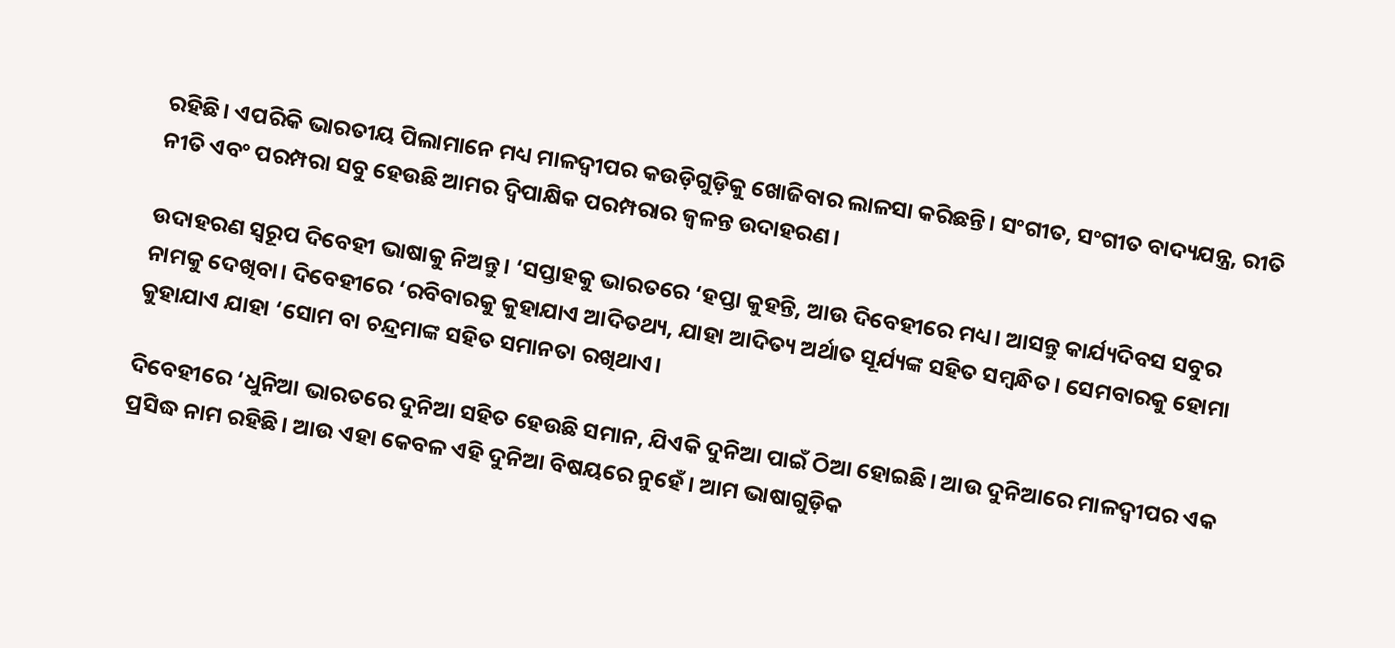ରହିଛି। ଏପରିକି ଭାରତୀୟ ପିଲାମାନେ ମଧ୍ୟ ମାଳଦ୍ୱୀପର କଉଡ଼ିଗୁଡ଼ିକୁ ଖୋଜିବାର ଲାଳସା କରିଛନ୍ତି। ସଂଗୀତ, ସଂଗୀତ ବାଦ୍ୟଯନ୍ତ୍ର, ରୀତି ନୀତି ଏବଂ ପରମ୍ପରା ସବୁ ହେଉଛି ଆମର ଦ୍ୱିପାକ୍ଷିକ ପରମ୍ପରାର ଜ୍ୱଳନ୍ତ ଉଦାହରଣ।

ଉଦାହରଣ ସ୍ୱରୂପ ଦିବେହୀ ଭାଷାକୁ ନିଅନ୍ତୁ। ‘ସପ୍ତାହକୁ ଭାରତରେ ‘ହପ୍ତା କୁହନ୍ତି, ଆଉ ଦିବେହୀରେ ମଧ୍ୟ। ଆସନ୍ତୁ କାର୍ଯ୍ୟଦିବସ ସବୁର ନାମକୁ ଦେଖିବା। ଦିବେହୀରେ ‘ରବିବାରକୁ କୁହାଯାଏ ଆଦିତଥ୍ୟ, ଯାହା ଆଦିତ୍ୟ ଅର୍ଥାତ ସୂର୍ଯ୍ୟଙ୍କ ସହିତ ସମ୍ବନ୍ଧିତ। ସେମବାରକୁ ହୋମା କୁହାଯାଏ ଯାହା ‘ସୋମ ବା ଚନ୍ଦ୍ରମାଙ୍କ ସହିତ ସମାନତା ରଖିଥାଏ।

ଦିବେହୀରେ ‘ଧୁନିଆ ଭାରତରେ ଦୁନିଆ ସହିତ ହେଉଛି ସମାନ, ଯିଏକି ଦୁନିଆ ପାଇଁ ଠିଆ ହୋଇଛି। ଆଉ ଦୁନିଆରେ ମାଳଦ୍ୱୀପର ଏକ ପ୍ରସିଦ୍ଧ ନାମ ରହିଛି। ଆଉ ଏହା କେବଳ ଏହି ଦୁନିଆ ବିଷୟରେ ନୁହେଁ। ଆମ ଭାଷାଗୁଡ଼ିକ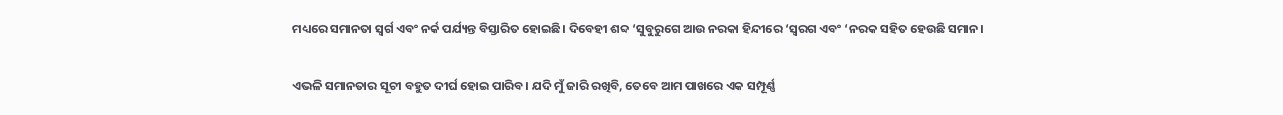ମଧ୍ୟରେ ସମାନତା ସ୍ୱର୍ଗ ଏବଂ ନର୍କ ପର୍ଯ୍ୟନ୍ତ ବିସ୍ତାରିତ ହୋଇଛି। ଦିବେହୀ ଶବ୍ଦ ‘ସୁବୁରୁଗେ ଆଉ ନରକା ହିନ୍ଦୀରେ ‘ସ୍ୱରଗ ଏବଂ ‘ନରକ ସହିତ ହେଉଛି ସମାନ।

ଏଭଳି ସମାନତାର ସୂଚୀ ବହୁତ ଦୀର୍ଘ ହୋଇ ପାରିବ। ଯଦି ମୁଁ ଜାରି ରଖିବି, ତେବେ ଆମ ପାଖରେ ଏକ ସମ୍ପୂର୍ଣ୍ଣ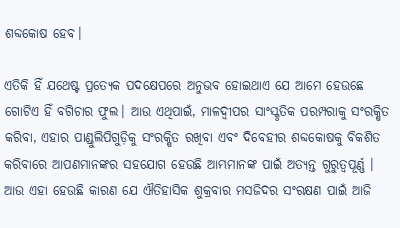ଶବ୍ଦକୋଷ ହେବ।

ଏତିକି ହିଁ ଯଥେଷ୍ଟ ପ୍ରତ୍ୟେକ ପଦକ୍ଷେପରେ ଅନୁଭବ ହୋଇଥାଏ ଯେ ଆମେ ହେଉଛେ ଗୋଟିଏ ହିଁ ବଗିଚାର ଫୁଲ। ଆଉ ଏଥିପାଇଁ, ମାଳଦ୍ୱୀପର ସାଂସ୍କୃତିକ ପରମ୍ପରାକୁ ସଂରକ୍ଷିତ କରିବା, ଏହାର ପାଣ୍ଡୁଲିପିଗୁଡ଼ିକୁ ସଂରକ୍ଷିତ ରଖିବା ଏବଂ ଦିବେହୀର ଶବ୍ଦକୋଷକୁ ବିକଶିତ କରିବାରେ ଆପଣମାନଙ୍କର ସହଯୋଗ ହେଉଛି ଆମ୍ଭମାନଙ୍କ ପାଇଁ ଅତ୍ୟନ୍ତ ଗୁରୁତ୍ୱପୂର୍ଣ୍ଣ । ଆଉ ଏହା ହେଉଛି କାରଣ ଯେ ଐତିହାସିକ ଶୁକ୍ରବାର ମସଜିଦର ସଂରକ୍ଷଣ ପାଇଁ ଆଜି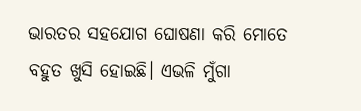ଭାରତର ସହଯୋଗ ଘୋଷଣା କରି ମୋତେ ବହୁତ ଖୁସି ହୋଇଛି। ଏଭଳି ମୁଁଗା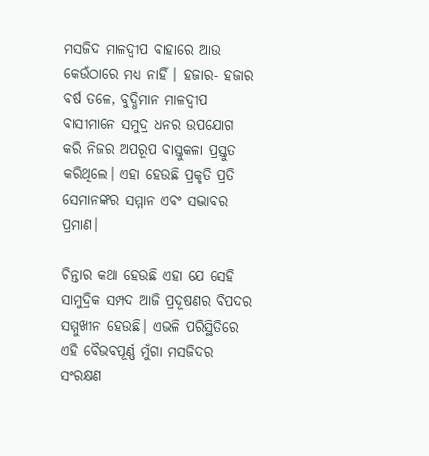ମସଜିଦ ମାଳଦ୍ୱୀପ ବାହାରେ ଆଉ କେଉଁଠାରେ ମଧ୍ୟ ନାହିଁ । ହଜାର- ହଜାର ବର୍ଷ ତଳେ, ବୁଦ୍ଧିମାନ ମାଳଦ୍ୱୀପ ବାସୀମାନେ ସମୁଦ୍ର ଧନର ଉପଯୋଗ କରି ନିଜର ଅପରୂପ ବାସ୍ତୁକଳା ପ୍ରସ୍ତୁତ କରିଥିଲେ। ଏହା ହେଉଛି ପ୍ରକୃତି ପ୍ରତି ସେମାନଙ୍କର ସମ୍ମାନ ଏବଂ ସଦ୍ଭାବର ପ୍ରମାଣ।

ଚିନ୍ତାର କଥା ହେଉଛି ଏହା ଯେ ସେହି ସାମୁଦ୍ରିକ ସମ୍ପଦ ଆଜି ପ୍ରଦୂଷଣର ବିପଦର ସମ୍ମୁଖୀନ ହେଉଛି। ଏଭଳି ପରିସ୍ଥିତିରେ ଏହି ବୈଭବପୂର୍ଣ୍ଣ ମୁଁଗା ମସଜିଦର ସଂରକ୍ଷଣ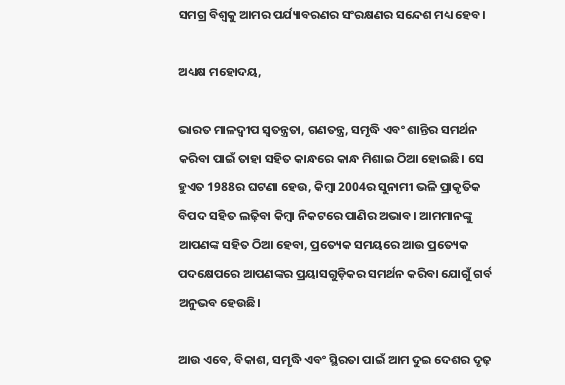ସମଗ୍ର ବିଶ୍ୱକୁ ଆମର ପର୍ଯ୍ୟାବରଣର ସଂରକ୍ଷଣର ସନ୍ଦେଶ ମଧ୍ୟ ହେବ।

ଅଧ୍ୟକ୍ଷ ମହୋଦୟ,

ଭାରତ ମାଳଦ୍ୱୀପ ସ୍ୱତନ୍ତ୍ରତା, ଗଣତନ୍ତ୍ର, ସମୃଦ୍ଧି ଏବଂ ଶାନ୍ତିର ସମର୍ଥନ କରିବା ପାଇଁ ତାହା ସହିତ କାନ୍ଧରେ କାନ୍ଧ ମିଶାଇ ଠିଆ ହୋଇଛି। ସେ ହୁଏତ 1988ର ଘଟଣା ହେଉ, କିମ୍ବା 2004ର ସୁନାମୀ ଭଳି ପ୍ରାକୃତିକ ବିପଦ ସହିତ ଲଢ଼ିବା କିମ୍ବା ନିକଟରେ ପାଣିର ଅଭାବ। ଆମମାନଙ୍କୁ ଆପଣଙ୍କ ସହିତ ଠିଆ ହେବା, ପ୍ରତ୍ୟେକ ସମୟରେ ଆଉ ପ୍ରତ୍ୟେକ ପଦକ୍ଷେପରେ ଆପଣଙ୍କର ପ୍ରୟାସଗୁଡ଼ିକର ସମର୍ଥନ କରିବା ଯୋଗୁଁ ଗର୍ବ ଅନୁଭବ ହେଉଛି।

ଆଉ ଏବେ, ବିକାଶ, ସମୃଦ୍ଧି ଏବଂ ସ୍ଥିରତା ପାଇଁ ଆମ ଦୁଇ ଦେଶର ଦୃଢ଼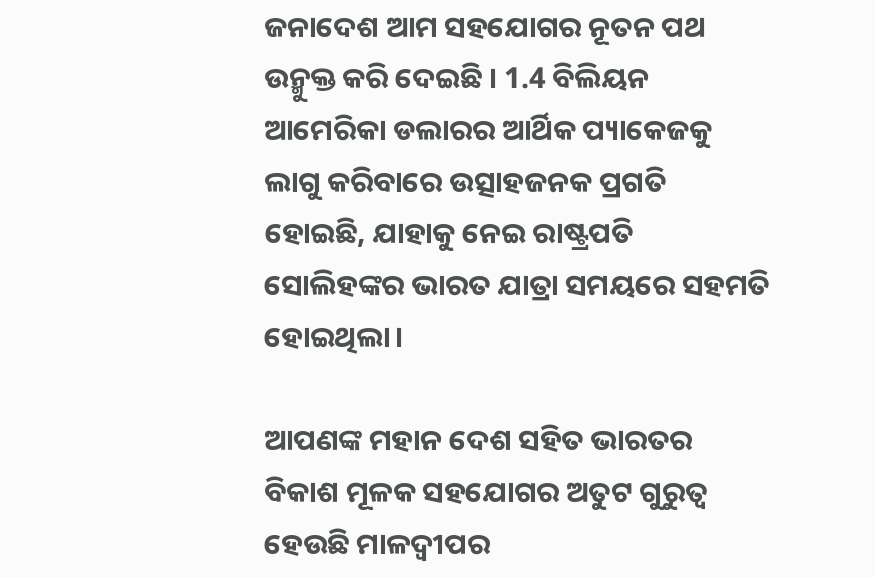ଜନାଦେଶ ଆମ ସହଯୋଗର ନୂତନ ପଥ ଉନ୍ମୁକ୍ତ କରି ଦେଇଛି । 1.4 ବିଲିୟନ ଆମେରିକା ଡଲାରର ଆର୍ଥିକ ପ୍ୟାକେଜକୁ ଲାଗୁ କରିବାରେ ଉତ୍ସାହଜନକ ପ୍ରଗତି ହୋଇଛି, ଯାହାକୁ ନେଇ ରାଷ୍ଟ୍ରପତି ସୋଲିହଙ୍କର ଭାରତ ଯାତ୍ରା ସମୟରେ ସହମତି ହୋଇଥିଲା।

ଆପଣଙ୍କ ମହାନ ଦେଶ ସହିତ ଭାରତର ବିକାଶ ମୂଳକ ସହଯୋଗର ଅତୁଟ ଗୁରୁତ୍ୱ ହେଉଛି ମାଳଦ୍ୱୀପର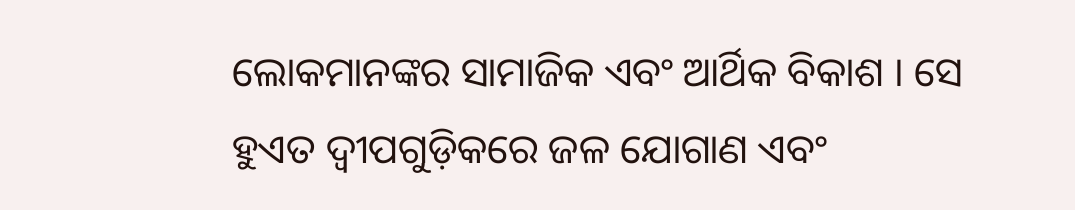ଲୋକମାନଙ୍କର ସାମାଜିକ ଏବଂ ଆର୍ଥିକ ବିକାଶ । ସେ ହୁଏତ ଦ୍ୱୀପଗୁଡ଼ିକରେ ଜଳ ଯୋଗାଣ ଏବଂ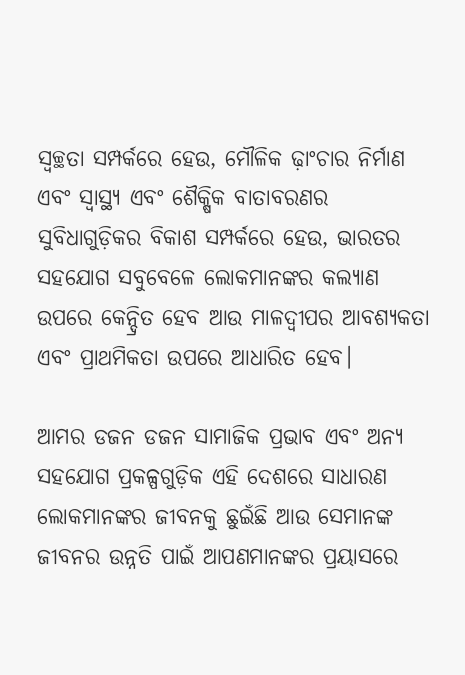ସ୍ୱଚ୍ଛତା ସମ୍ପର୍କରେ ହେଉ, ମୌଳିକ ଢ଼ାଂଚାର ନିର୍ମାଣ ଏବଂ ସ୍ୱାସ୍ଥ୍ୟ ଏବଂ ଶୈକ୍ଷିକ ବାତାବରଣର ସୁବିଧାଗୁଡ଼ିକର ବିକାଶ ସମ୍ପର୍କରେ ହେଉ, ଭାରତର ସହଯୋଗ ସବୁବେଳେ ଲୋକମାନଙ୍କର କଲ୍ୟାଣ ଉପରେ କେନ୍ଦ୍ରିତ ହେବ ଆଉ ମାଳଦ୍ୱୀପର ଆବଶ୍ୟକତା ଏବଂ ପ୍ରାଥମିକତା ଉପରେ ଆଧାରିତ ହେବ।

ଆମର ଡଜନ ଡଜନ ସାମାଜିକ ପ୍ରଭାବ ଏବଂ ଅନ୍ୟ ସହଯୋଗ ପ୍ରକଳ୍ପଗୁଡ଼ିକ ଏହି ଦେଶରେ ସାଧାରଣ ଲୋକମାନଙ୍କର ଜୀବନକୁ ଛୁଇଁଛି ଆଉ ସେମାନଙ୍କ ଜୀବନର ଉନ୍ନତି ପାଇଁ ଆପଣମାନଙ୍କର ପ୍ରୟାସରେ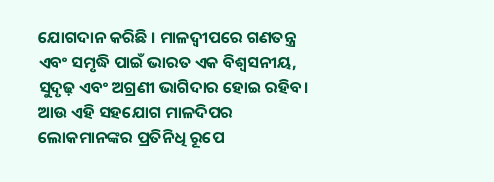ଯୋଗଦାନ କରିଛି । ମାଳଦ୍ୱୀପରେ ଗଣତନ୍ତ୍ର ଏବଂ ସମୃଦ୍ଧି ପାଇଁ ଭାରତ ଏକ ବିଶ୍ୱସନୀୟ, ସୁଦୃଢ଼ ଏବଂ ଅଗ୍ରଣୀ ଭାଗିଦାର ହୋଇ ରହିବ। ଆଉ ଏହି ସହଯୋଗ ମାଳଦିପର ଲୋକମାନଙ୍କର ପ୍ରତିନିଧି ରୂପେ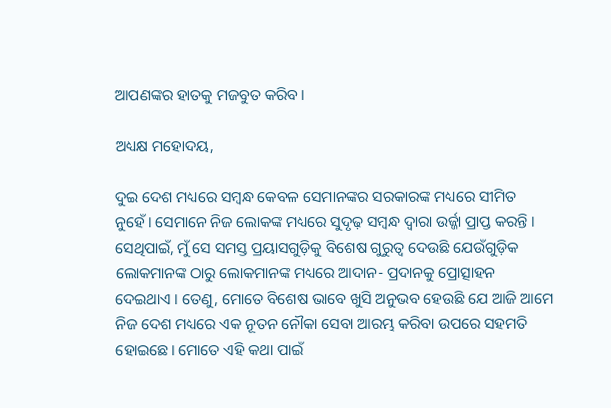ଆପଣଙ୍କର ହାତକୁ ମଜବୁତ କରିବ।

ଅଧ୍ୟକ୍ଷ ମହୋଦୟ,

ଦୁଇ ଦେଶ ମଧ୍ୟରେ ସମ୍ବନ୍ଧ କେବଳ ସେମାନଙ୍କର ସରକାରଙ୍କ ମଧ୍ୟରେ ସୀମିତ ନୁହେଁ। ସେମାନେ ନିଜ ଲୋକଙ୍କ ମଧ୍ୟରେ ସୁଦୃଢ଼ ସମ୍ବନ୍ଧ ଦ୍ୱାରା ଉର୍ଜ୍ଜା ପ୍ରାପ୍ତ କରନ୍ତି । ସେଥିପାଇଁ, ମୁଁ ସେ ସମସ୍ତ ପ୍ରୟାସଗୁଡ଼ିକୁ ବିଶେଷ ଗୁରୁତ୍ୱ ଦେଉଛି ଯେଉଁଗୁଡ଼ିକ ଲୋକମାନଙ୍କ ଠାରୁ ଲୋକମାନଙ୍କ ମଧ୍ୟରେ ଆଦାନ- ପ୍ରଦାନକୁ ପ୍ରୋତ୍ସାହନ ଦେଇଥାଏ । ତେଣୁ, ମୋତେ ବିଶେଷ ଭାବେ ଖୁସି ଅନୁଭବ ହେଉଛି ଯେ ଆଜି ଆମେ ନିଜ ଦେଶ ମଧ୍ୟରେ ଏକ ନୂତନ ନୌକା ସେବା ଆରମ୍ଭ କରିବା ଉପରେ ସହମତି ହୋଇଛେ। ମୋତେ ଏହି କଥା ପାଇଁ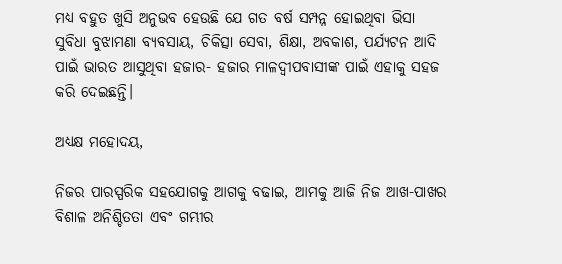ମଧ୍ୟ ବହୁତ ଖୁସି ଅନୁଭବ ହେଉଛି ଯେ ଗତ ବର୍ଷ ସମ୍ପନ୍ନ ହୋଇଥିବା ଭିସା ସୁବିଧା ବୁଝାମଣା ବ୍ୟବସାୟ, ଚିକିତ୍ସା ସେବା, ଶିକ୍ଷା, ଅବକାଶ, ପର୍ଯ୍ୟଟନ ଆଦି ପାଇଁ ଭାରତ ଆସୁଥିବା ହଜାର- ହଜାର ମାଳଦ୍ୱୀପବାସୀଙ୍କ ପାଇଁ ଏହାକୁ ସହଜ କରି ଦେଇଛନ୍ତି।

ଅଧ୍ୟକ୍ଷ ମହୋଦୟ,

ନିଜର ପାରସ୍ପରିକ ସହଯୋଗକୁ ଆଗକୁ ବଢାଇ, ଆମକୁ ଆଜି ନିଜ ଆଖ-ପାଖର ବିଶାଳ ଅନିଶ୍ଚିତତା ଏବଂ ଗମ୍ଭୀର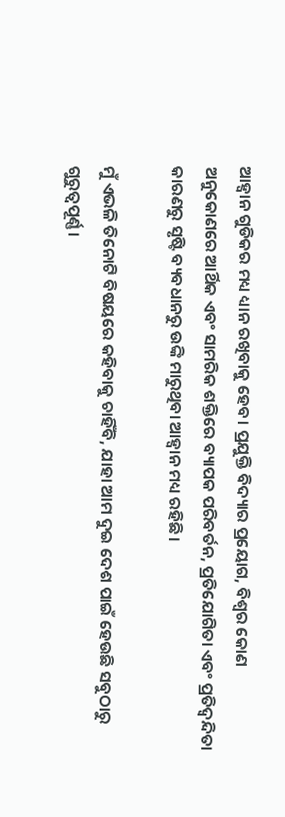ଆହ୍ୱାନ ଗୁଡିକର ମଧ୍ୟ ଧ୍ୟାନ ରଖିବାକୁ ହେବ। ପ୍ରଯୁକ୍ତି ବିଦ୍ୟାର ପ୍ରୟୋଗ, ବିଶ୍ୱର କୋଣ ଅନୁକୋଣରେ ଆର୍ଥିକ ଏବଂ ସାମରିକ ଶକ୍ତିରେ ବ୍ୟାପକ ପରିବର୍ତନ, ପ୍ରତିଯୋଗିତା ଏବଂ ପ୍ରତିଦ୍ୱନ୍ଦିତା କାରଣରୁ ସୃଷ୍ଟି ବ୍ୟବଧାନରୁ ଉଙ୍କି ମାରୁଥିବା ଆହ୍ୱାନ ମଧ୍ୟ ରହିଛି।

ମୁଁ ଏଭଳି ତିନୋଟି ବିଷୟରେ କହିବାକୁ ଚାହିଁବି, ଯାହା ଆମ ଦୁଇ ଦେଶ ପାଇଁ ହେଉଛି ସବୁଠାରୁ ଗୁରୁତ୍ୱପୂର୍ଣ୍ଣ।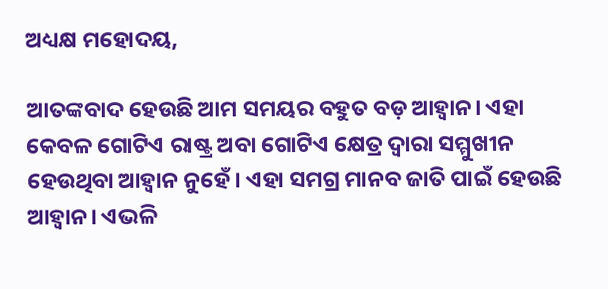ଅଧ୍ୟକ୍ଷ ମହୋଦୟ,

ଆତଙ୍କବାଦ ହେଉଛି ଆମ ସମୟର ବହୁତ ବଡ଼ ଆହ୍ୱାନ। ଏହା କେବଳ ଗୋଟିଏ ରାଷ୍ଟ୍ର ଅବା ଗୋଟିଏ କ୍ଷେତ୍ର ଦ୍ୱାରା ସମ୍ମୁଖୀନ ହେଉଥିବା ଆହ୍ୱାନ ନୁହେଁ। ଏହା ସମଗ୍ର ମାନବ ଜାତି ପାଇଁ ହେଉଛି ଆହ୍ୱାନ। ଏଭଳି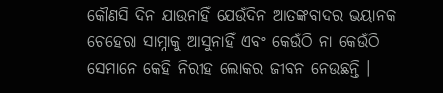କୌଣସି ଦିନ ଯାଉନାହିଁ ଯେଉଁଦିନ ଆତଙ୍କବାଦର ଭୟାନକ ଚେହେରା ସାମ୍ନାକୁ ଆସୁନାହିଁ ଏବଂ କେଉଁଠି ନା କେଉଁଠି ସେମାନେ କେହି ନିରୀହ ଲୋକର ଜୀବନ ନେଉଛନ୍ତି ।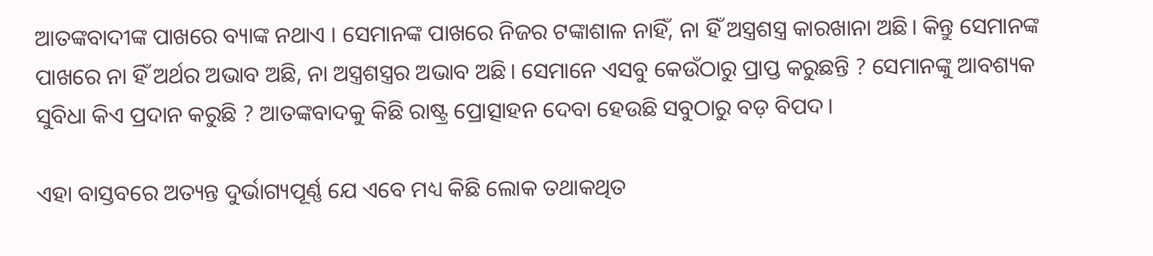ଆତଙ୍କବାଦୀଙ୍କ ପାଖରେ ବ୍ୟାଙ୍କ ନଥାଏ । ସେମାନଙ୍କ ପାଖରେ ନିଜର ଟଙ୍କାଶାଳ ନାହିଁ, ନା ହିଁ ଅସ୍ତ୍ରଶସ୍ତ୍ର କାରଖାନା ଅଛି। କିନ୍ତୁ ସେମାନଙ୍କ ପାଖରେ ନା ହିଁ ଅର୍ଥର ଅଭାବ ଅଛି, ନା ଅସ୍ତ୍ରଶସ୍ତ୍ରର ଅଭାବ ଅଛି। ସେମାନେ ଏସବୁ କେଉଁଠାରୁ ପ୍ରାପ୍ତ କରୁଛନ୍ତି ? ସେମାନଙ୍କୁ ଆବଶ୍ୟକ ସୁବିଧା କିଏ ପ୍ରଦାନ କରୁଛି ? ଆତଙ୍କବାଦକୁ କିଛି ରାଷ୍ଟ୍ର ପ୍ରୋତ୍ସାହନ ଦେବା ହେଉଛି ସବୁଠାରୁ ବଡ଼ ବିପଦ।

ଏହା ବାସ୍ତବରେ ଅତ୍ୟନ୍ତ ଦୁର୍ଭାଗ୍ୟପୂର୍ଣ୍ଣ ଯେ ଏବେ ମଧ୍ୟ କିଛି ଲୋକ ତଥାକଥିତ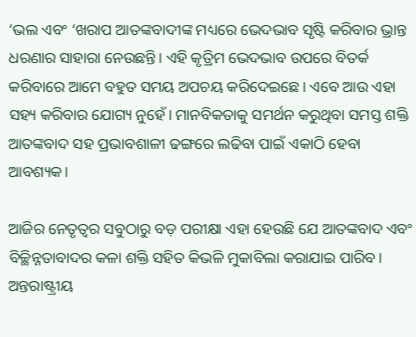‘ଭଲ ଏବଂ ‘ଖରାପ ଆତଙ୍କବାଦୀଙ୍କ ମଧ୍ୟରେ ଭେଦଭାବ ସୃଷ୍ଟି କରିବାର ଭ୍ରାନ୍ତ ଧରଣାର ସାହାରା ନେଉଛନ୍ତି। ଏହି କୃତ୍ରିମ ଭେଦଭାବ ଉପରେ ବିତର୍କ କରିବାରେ ଆମେ ବହୁତ ସମୟ ଅପଚୟ କରିଦେଇଛେ। ଏବେ ଆଉ ଏହା ସହ୍ୟ କରିବାର ଯୋଗ୍ୟ ନୁହେଁ। ମାନବିକତାକୁ ସମର୍ଥନ କରୁଥିବା ସମସ୍ତ ଶକ୍ତି ଆତଙ୍କବାଦ ସହ ପ୍ରଭାବଶାଳୀ ଢଙ୍ଗରେ ଲଢିବା ପାଇଁ ଏକାଠି ହେବା ଆବଶ୍ୟକ।

ଆଜିର ନେତୃତ୍ୱର ସବୁଠାରୁ ବଡ଼ ପରୀକ୍ଷା ଏହା ହେଉଛି ଯେ ଆତଙ୍କବାଦ ଏବଂ ବିଚ୍ଛିନ୍ନତାବାଦର କଳା ଶକ୍ତି ସହିତ କିଭଳି ମୁକାବିଲା କରାଯାଇ ପାରିବ। ଅନ୍ତରାଷ୍ଟ୍ରୀୟ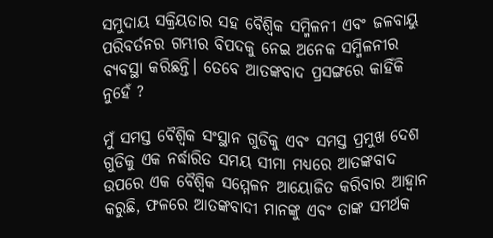ସମୁଦାୟ ସକ୍ରିୟତାର ସହ ବୈଶ୍ୱିକ ସମ୍ମିଳନୀ ଏବଂ ଜଳବାୟୁ ପରିବର୍ତନର ଗମ୍ଭୀର ବିପଦକୁ ନେଇ ଅନେକ ସମ୍ମିଳନୀର ବ୍ୟବସ୍ଥା କରିଛନ୍ତି। ତେବେ ଆତଙ୍କବାଦ ପ୍ରସଙ୍ଗରେ କାହିଁକି ନୁହେଁ ?

ମୁଁ ସମସ୍ତ ବୈଶ୍ୱିକ ସଂସ୍ଥାନ ଗୁଡିକୁ ଏବଂ ସମସ୍ତ ପ୍ରମୁଖ ଦେଶ ଗୁଡିକୁ ଏକ ନର୍ଦ୍ଧାରିତ ସମୟ ସୀମା ମଧ୍ୟରେ ଆତଙ୍କବାଦ ଉପରେ ଏକ ବୈଶ୍ୱିକ ସମ୍ମେଳନ ଆୟୋଜିତ କରିବାର ଆହ୍ୱାନ କରୁଛି, ଫଳରେ ଆତଙ୍କବାଦୀ ମାନଙ୍କୁ ଏବଂ ତାଙ୍କ ସମର୍ଥକ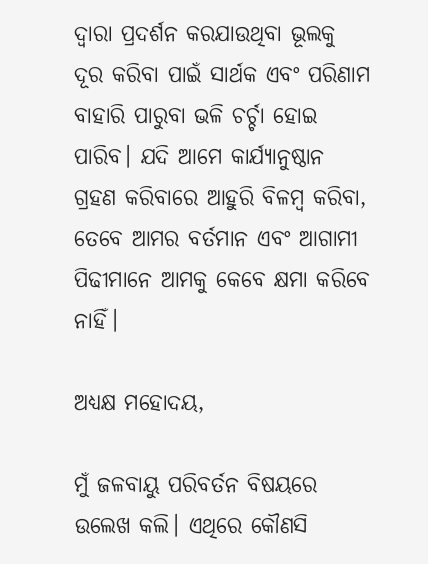ଦ୍ୱାରା ପ୍ରଦର୍ଶନ କରଯାଉଥିବା ଭୂଲକୁ ଦୂର କରିବା ପାଇଁ ସାର୍ଥକ ଏବଂ ପରିଣାମ ବାହାରି ପାରୁବା ଭଳି ଚର୍ଚ୍ଚା ହୋଇ ପାରିବ। ଯଦି ଆମେ କାର୍ଯ୍ୟାନୁଷ୍ଠାନ ଗ୍ରହଣ କରିବାରେ ଆହୁରି ବିଳମ୍ବ କରିବା, ତେବେ ଆମର ବର୍ତମାନ ଏବଂ ଆଗାମୀ ପିଢୀମାନେ ଆମକୁ କେବେ କ୍ଷମା କରିବେ ନାହିଁ।

ଅଧ୍ୟକ୍ଷ ମହୋଦୟ,

ମୁଁ ଜଳବାୟୁ ପରିବର୍ତନ ବିଷୟରେ ଉଲେଖ କଲି। ଏଥିରେ କୌଣସି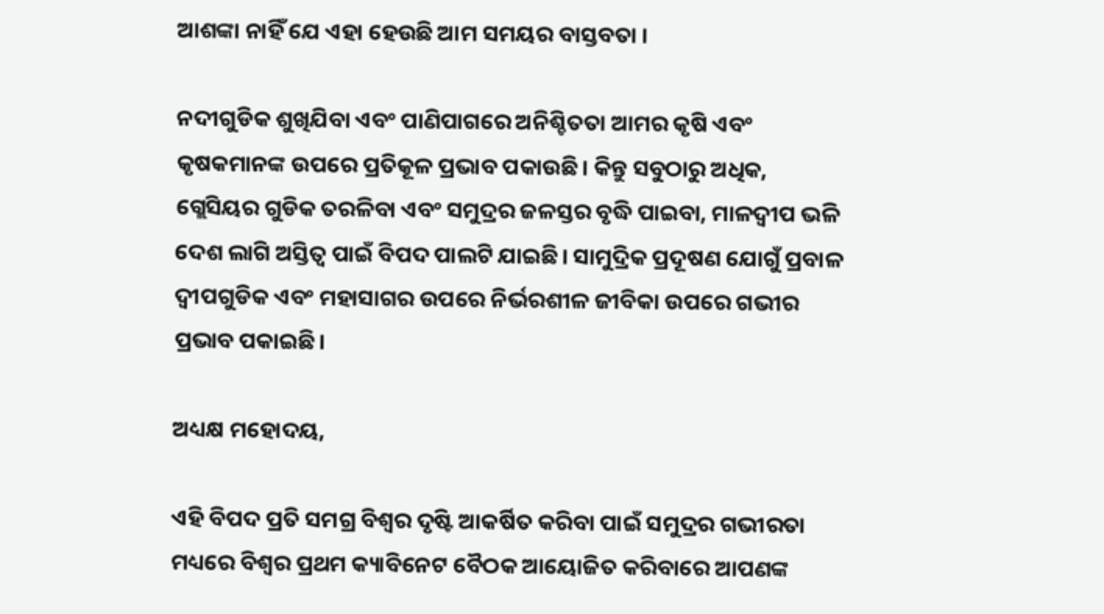ଆଶଙ୍କା ନାହିଁ ଯେ ଏହା ହେଉଛି ଆମ ସମୟର ବାସ୍ତବତା ।

ନଦୀଗୁଡିକ ଶୁଖିଯିବା ଏବଂ ପାଣିପାଗରେ ଅନିଶ୍ଚିତତା ଆମର କୃଷି ଏବଂ କୃଷକମାନଙ୍କ ଉପରେ ପ୍ରତିକୂଳ ପ୍ରଭାବ ପକାଉଛି। କିନ୍ତୁ ସବୁଠାରୁ ଅଧିକ, ଗ୍ଲେସିୟର ଗୁଡିକ ତରଳିବା ଏବଂ ସମୁଦ୍ରର ଜଳସ୍ତର ବୃଦ୍ଧି ପାଇବା, ମାଳଦ୍ୱୀପ ଭଳି ଦେଶ ଲାଗି ଅସ୍ତିତ୍ୱ ପାଇଁ ବିପଦ ପାଲଟି ଯାଇଛି। ସାମୁଦ୍ରିକ ପ୍ରଦୂଷଣ ଯୋଗୁଁ ପ୍ରବାଳ ଦ୍ୱୀପଗୁଡିକ ଏବଂ ମହାସାଗର ଉପରେ ନିର୍ଭରଶୀଳ ଜୀବିକା ଉପରେ ଗଭୀର ପ୍ରଭାବ ପକାଇଛି।

ଅଧ୍ୟକ୍ଷ ମହୋଦୟ,

ଏହି ବିପଦ ପ୍ରତି ସମଗ୍ର ବିଶ୍ୱର ଦୃଷ୍ଟି ଆକର୍ଷିତ କରିବା ପାଇଁ ସମୁଦ୍ରର ଗଭୀରତା ମଧ୍ୟରେ ବିଶ୍ୱର ପ୍ରଥମ କ୍ୟାବିନେଟ ବୈଠକ ଆୟୋଜିତ କରିବାରେ ଆପଣଙ୍କ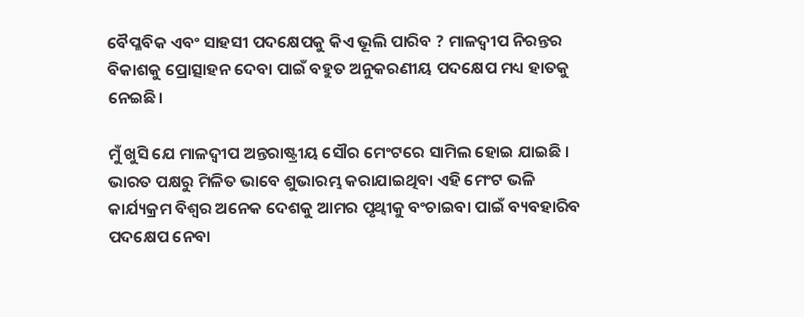ବୈପ୍ଳବିକ ଏବଂ ସାହସୀ ପଦକ୍ଷେପକୁ କିଏ ଭୂଲି ପାରିବ ? ମାଳଦ୍ୱୀପ ନିରନ୍ତର ବିକାଶକୁ ପ୍ରୋତ୍ସାହନ ଦେବା ପାଇଁ ବହୁତ ଅନୁକରଣୀୟ ପଦକ୍ଷେପ ମଧ୍ୟ ହାତକୁ ନେଇଛି।

ମୁଁ ଖୁସି ଯେ ମାଳଦ୍ୱୀପ ଅନ୍ତରାଷ୍ଟ୍ରୀୟ ସୌର ମେଂଟରେ ସାମିଲ ହୋଇ ଯାଇଛି । ଭାରତ ପକ୍ଷରୁ ମିଳିତ ଭାବେ ଶୁଭାରମ୍ଭ କରାଯାଇଥିବା ଏହି ମେଂଟ ଭଳି କାର୍ଯ୍ୟକ୍ରମ ବିଶ୍ୱର ଅନେକ ଦେଶକୁ ଆମର ପୃଥ୍ୱୀକୁ ବଂଚାଇବା ପାଇଁ ବ୍ୟବହାରିବ ପଦକ୍ଷେପ ନେବା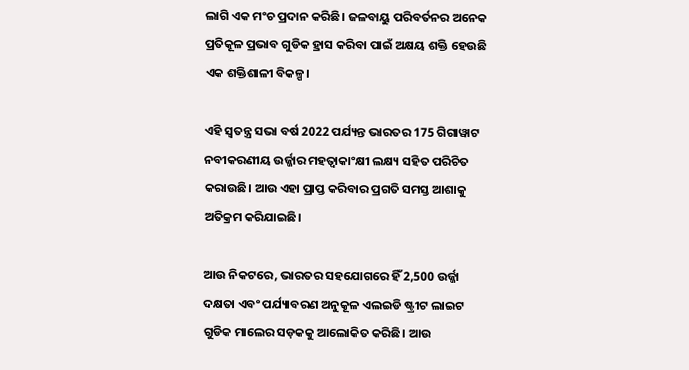ଲାଗି ଏକ ମଂଚ ପ୍ରଦାନ କରିଛି। ଜଳବାୟୁ ପରିବର୍ତନର ଅନେକ ପ୍ରତିକୂଳ ପ୍ରଭାବ ଗୁଡିକ ହ୍ରାସ କରିବା ପାଇଁ ଅକ୍ଷୟ ଶକ୍ତି ହେଉଛି ଏକ ଶକ୍ତିଶାଳୀ ବିକଳ୍ପ।

ଏହି ସ୍ୱତନ୍ତ୍ର ସଭା ବର୍ଷ 2022 ପର୍ଯ୍ୟନ୍ତ ଭାରତର 175 ଗିଗାୱାଟ ନବୀକରଣୀୟ ଉର୍ଜ୍ଜାର ମହତ୍ୱାକାଂକ୍ଷୀ ଲକ୍ଷ୍ୟ ସହିତ ପରିଚିତ କରାଉଛି। ଆଉ ଏହା ପ୍ରାପ୍ତ କରିବାର ପ୍ରଗତି ସମସ୍ତ ଆଶାକୁ ଅତିକ୍ରମ କରିଯାଇଛି।

ଆଉ ନିକଟରେ, ଭାରତର ସହଯୋଗରେ ହିଁ 2,500 ଉର୍ଜ୍ଜା ଦକ୍ଷତା ଏବଂ ପର୍ଯ୍ୟାବରଣ ଅନୁକୂଳ ଏଲଇଡି ଷ୍ଟ୍ରୀଟ ଲାଇଟ ଗୁଡିକ ମାଲେର ସଡ଼କକୁ ଆଲୋକିତ କରିଛି। ଆଉ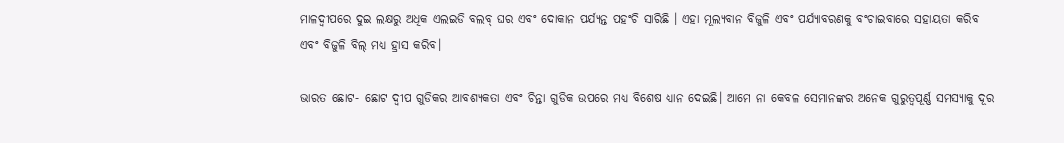ମାଳଦ୍ୱୀପରେ ଦୁଇ ଲକ୍ଷରୁ ଅଧିକ ଏଲଇଡି ବଲବ୍ ଘର ଏବଂ ଦୋକାନ ପର୍ଯ୍ୟନ୍ତ ପହଂଚି ସାରିଛି । ଏହା ମୂଲ୍ୟବାନ ବିଜୁଳି ଏବଂ ପର୍ଯ୍ୟାବରଣକୁ ବଂଚାଇବାରେ ସହାୟତା କରିବ ଏବଂ ବିଜୁଳି ବିଲ୍ ମଧ୍ୟ ହ୍ରାସ କରିବ।

ଭାରତ ଛୋଟ- ଛୋଟ ଦ୍ୱୀପ ଗୁଡିକର ଆବଶ୍ୟକତା ଏବଂ ଚିନ୍ତା ଗୁଡିକ ଉପରେ ମଧ୍ୟ ବିଶେଷ ଧ୍ୟାନ ଦେଇଛି। ଆମେ ନା କେବଳ ସେମାନଙ୍କର ଅନେକ ଗୁରୁତ୍ୱପୂର୍ଣ୍ଣ ସମସ୍ୟାକୁ ଦୂର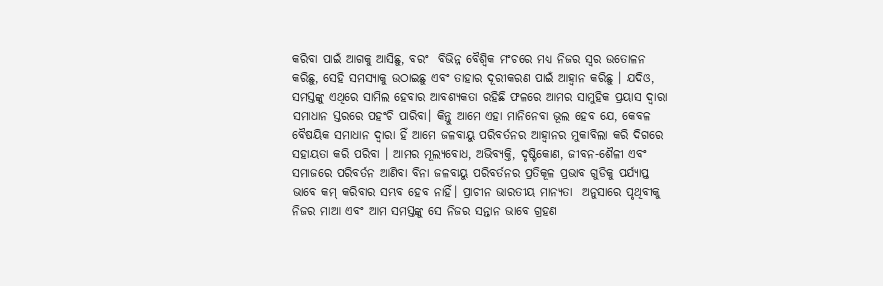କରିବା ପାଇଁ ଆଗକୁ ଆସିଛୁ, ବରଂ  ବିଭିନ୍ନ ବୈଶ୍ୱିକ ମଂଚରେ ମଧ୍ୟ ନିଜର ସ୍ୱର ଉତୋଳନ କରିଛୁ, ସେହି ସମସ୍ୟାକୁ ଉଠାଇଛୁ ଏବଂ ତାହାର ଦୂରୀକରଣ ପାଇଁ ଆହ୍ୱାନ କରିଛୁ । ଯଦିଓ, ସମସ୍ତଙ୍କୁ ଏଥିରେ ସାମିଲ ହେବାର ଆବଶ୍ୟକତା ରହିଛି ଫଳରେ ଆମର ସାମୁହିକ ପ୍ରୟାସ ଦ୍ୱାରା ସମାଧାନ ସ୍ତରରେ ପହଂଚି ପାରିବା। କିନ୍ତୁ ଆମେ ଏହା ମାନିନେବା ଭୂଲ ହେବ ଯେ, କେବଳ ବୈଷୟିକ ସମାଧାନ ଦ୍ୱାରା ହିଁ ଆମେ ଜଳବାୟୁ ପରିବର୍ତନର ଆହ୍ୱାନର ମୁକାବିଲା କରି ଦିଗରେ ସହାୟତା କରି ପରିବା । ଆମର ମୂଲ୍ୟବୋଧ, ଅଭିବ୍ୟକ୍ତି, ଦୃଷ୍ଟିକୋଣ, ଜୀବନ-ଶୈଳୀ ଏବଂ ସମାଜରେ ପରିବର୍ତନ ଆଣିବା ବିନା ଜଳବାୟୁ ପରିବର୍ତନର ପ୍ରତିକୂଳ ପ୍ରଭାବ ଗୁଡିକୁ ପର୍ଯ୍ୟାପ୍ତ ଭାବେ କମ୍ କରିବାର ସମ୍ଭବ ହେବ ନାହିଁ। ପ୍ରାଚୀନ ଭାରତୀୟ ମାନ୍ୟତା  ଅନୁସାରେ ପୃଥିବୀକୁ ନିଜର ମାଆ ଏବଂ ଆମ ସମସ୍ତଙ୍କୁ ସେ ନିଜର ସନ୍ତାନ ଭାବେ ଗ୍ରହଣ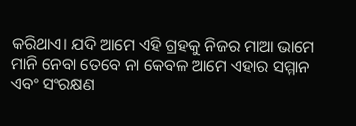କରିଥାଏ। ଯଦି ଆମେ ଏହି ଗ୍ରହକୁ ନିଜର ମାଆ ଭାମେ ମାନି ନେବା ତେବେ ନା କେବଳ ଆମେ ଏହାର ସମ୍ମାନ ଏବଂ ସଂରକ୍ଷଣ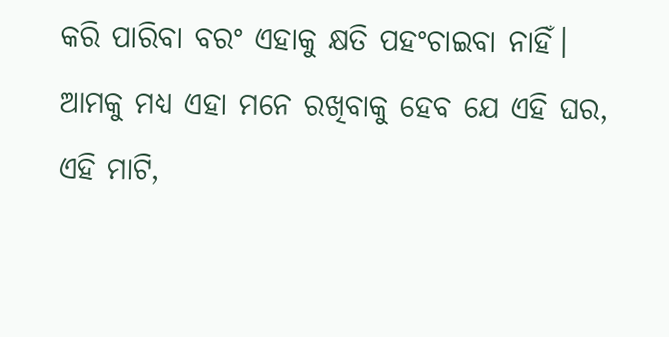କରି ପାରିବା ବରଂ ଏହାକୁ କ୍ଷତି ପହଂଚାଇବା ନାହିଁ। ଆମକୁ ମଧ୍ୟ ଏହା ମନେ ରଖିବାକୁ ହେବ ଯେ ଏହି ଘର, ଏହି ମାଟି,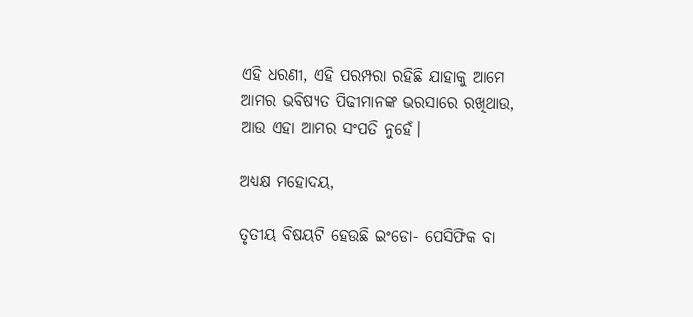ଏହି ଧରଣୀ, ଏହି ପରମ୍ପରା ରହିଛି ଯାହାକୁ ଆମେ ଆମର ଭବିଷ୍ୟତ ପିଢୀମାନଙ୍କ ଭରସାରେ ରଖିଥାଉ, ଆଉ ଏହା ଆମର ସଂପତି ନୁହେଁ।

ଅଧ୍ୟକ୍ଷ ମହୋଦୟ,

ତୃତୀୟ ବିଷୟଟି ହେଉଛି ଇଂଡୋ- ପେସିଫିକ ବା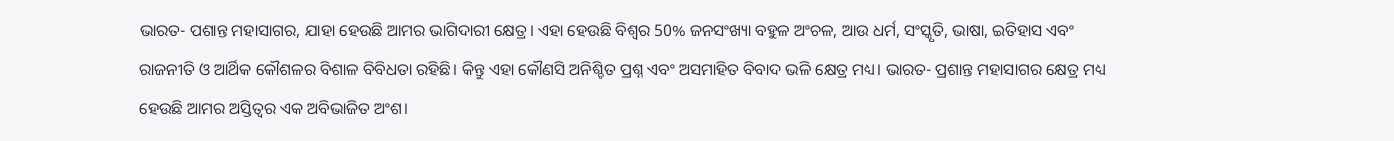ଭାରତ- ପଶାନ୍ତ ମହାସାଗର, ଯାହା ହେଉଛି ଆମର ଭାଗିଦାରୀ କ୍ଷେତ୍ର। ଏହା ହେଉଛି ବିଶ୍ୱର 50% ଜନସଂଖ୍ୟା ବହୁଳ ଅଂଚଳ, ଆଉ ଧର୍ମ, ସଂସ୍କୃତି, ଭାଷା, ଇତିହାସ ଏବଂ ରାଜନୀତି ଓ ଆର୍ଥିକ କୌଶଳର ବିଶାଳ ବିବିଧତା ରହିଛି। କିନ୍ତୁ ଏହା କୌଣସି ଅନିଶ୍ଚିତ ପ୍ରଶ୍ନ ଏବଂ ଅସମାହିତ ବିବାଦ ଭଳି କ୍ଷେତ୍ର ମଧ୍ୟ। ଭାରତ- ପ୍ରଶାନ୍ତ ମହାସାଗର କ୍ଷେତ୍ର ମଧ୍ୟ ହେଉଛି ଆମର ଅସ୍ତିତ୍ୱର ଏକ ଅବିଭାଜିତ ଅଂଶ।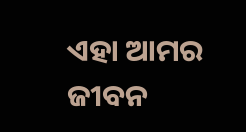ଏହା ଆମର ଜୀବନ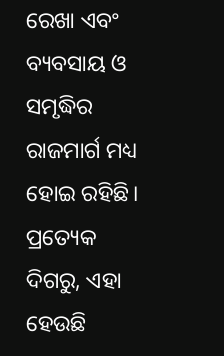ରେଖା ଏବଂ ବ୍ୟବସାୟ ଓ ସମୃଦ୍ଧିର ରାଜମାର୍ଗ ମଧ୍ୟ ହୋଇ ରହିଛି। ପ୍ରତ୍ୟେକ ଦିଗରୁ, ଏହା ହେଉଛି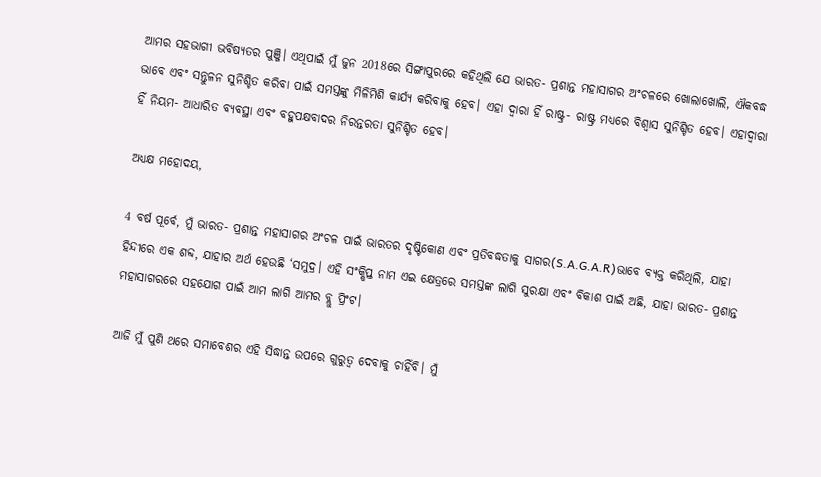ଆମର ସହଭାଗୀ ଭବିଷ୍ୟତର ପୁଞ୍ଜି। ଏଥିପାଇଁ ମୁଁ ଜୁନ 2018ରେ ସିଙ୍ଗାପୁରରେ କହିଥିଲି ଯେ ଭାରତ- ପ୍ରଶାନ୍ତ ମହାସାଗର ଅଂଚଳରେ ଖୋଲାଖୋଲି, ଐକବଦ୍ଧ ଭାବେ ଏବଂ ସନ୍ତୁଳନ ସୁନିଶ୍ଚିତ କରିବା ପାଇଁ ସମସ୍ତଙ୍କୁ ମିଳିମିଶି କାର୍ଯ୍ୟ କରିବାକୁ ହେବ। ଏହା ଦ୍ୱାରା ହିଁ ରାଷ୍ଟ୍ର- ରାଷ୍ଟ୍ର ମଧ୍ୟରେ ବିଶ୍ୱାସ ସୁନିଶ୍ଚିତ ହେବ। ଏହାଦ୍ୱାରା ହିଁ ନିୟମ- ଆଧାରିତ ବ୍ୟବସ୍ଥା ଏବଂ ବହୁପକ୍ଷବାଦର ନିରନ୍ତରତା ସୁନିଶ୍ଚିତ ହେବ।

ଅଧ୍ୟକ୍ଷ ମହୋଦୟ,

4 ବର୍ଷ ପୂର୍ବେ, ମୁଁ ଭାରତ- ପ୍ରଶାନ୍ତ ମହାସାଗର ଅଂଚଳ ପାଇଁ ଭାରତର ଦୃଷ୍ଟିକୋଣ ଏବଂ ପ୍ରତିବଦ୍ଧତାକୁ ସାଗର(S.A.G.A.R)ଭାବେ ବ୍ୟକ୍ତ କରିଥିଲି, ଯାହା ହିନ୍ଦୀରେ ଏକ ଶବ୍ଦ, ଯାହାର ଅର୍ଥ ହେଉଛି ‘ସମୁଦ୍ର। ଏହି ସଂକ୍ଷିପ୍ତ ନାମ ଏଇ କ୍ଷେତ୍ରରେ ସମସ୍ତଙ୍କ ଲାଗି ସୁରକ୍ଷା ଏବଂ ବିକାଶ ପାଇଁ ଅଛି, ଯାହା ଭାରତ- ପ୍ରଶାନ୍ତ ମହାସାଗରରେ ସହଯୋଗ ପାଇଁ ଆମ ଲାଗି ଆମର ବ୍ଲୁ ପ୍ରିଂଟ।

ଆଜି ମୁଁ ପୁଣି ଥରେ ସମାବେଶର ଏହି ସିଦ୍ଧାନ୍ତ ଉପରେ ଗୁରୁତ୍ୱ ଦେବାକୁ ଚାହିଁବି। ମୁଁ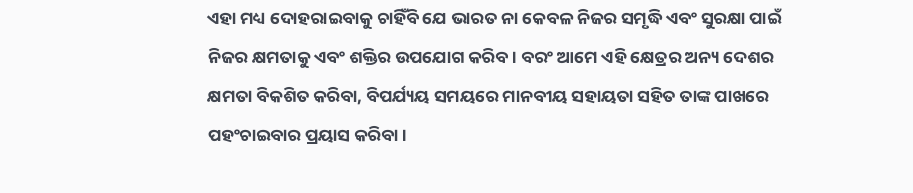ଏହା ମଧ୍ୟ ଦୋହରାଇବାକୁ ଚାହିଁବି ଯେ ଭାରତ ନା କେବଳ ନିଜର ସମୃଦ୍ଧି ଏବଂ ସୁରକ୍ଷା ପାଇଁ ନିଜର କ୍ଷମତାକୁ ଏବଂ ଶକ୍ତିର ଉପଯୋଗ କରିବ। ବରଂ ଆମେ ଏହି କ୍ଷେତ୍ରର ଅନ୍ୟ ଦେଶର କ୍ଷମତା ବିକଶିତ କରିବା, ବିପର୍ଯ୍ୟୟ ସମୟରେ ମାନବୀୟ ସହାୟତା ସହିତ ତାଙ୍କ ପାଖରେ ପହଂଚାଇବାର ପ୍ରୟାସ କରିବା।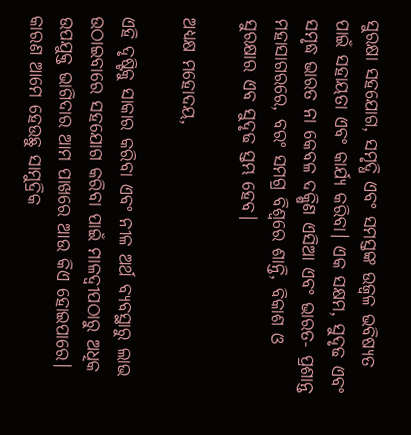ସୁରକ୍ଷା ସହଯୋଗ, ସମୃଦ୍ଧି ଏବଂ ସମସ୍ତଙ୍କ ଉଜ୍ୱଳ ଭବିଷ୍ୟତ ପାଇଁ ସହାୟତା ଏବଂ କାର୍ଯ୍ୟ କରିବା। ଏକ ସକ୍ଷମ, ସୁଦୃଢ ଏବଂ ସମୃଦ୍ଧ ଭାରତ ନା କେବଳ ଦକ୍ଷିଣ ଏସିଆ ଏବଂ ଭାରତ- ପ୍ରଶାନ୍ତ ମହାସାଗରରେ, ବରଂ ସମଗ୍ର ବିଶ୍ୱରେ ଶାନ୍ତି, ବିକାଶ ଓ ସୁରକ୍ଷାର ଏବ ସୁଦୃଢ ସ୍ତମ୍ଭ ହେବ।

ଅଧ୍ୟକ୍ଷ ମହୋଦୟ,

ଏହି ଦୃଷ୍ଟିକୁ ସାକାର କରିବା ଏବଂ ନୀଳ ଅର୍ଥ ବ୍ୟବସ୍ଥାରୁ ଲାଭ ଉଠାଇବାରେ ସହଯୋଗ କରିବା ପାଇଁ ମାଳଦ୍ୱୀପଠାରୁ ଅଧିକ ଉପଯୁକ୍ତ ଭାଗିଦାର ଆମ ପାଖରେ ଆଉ କିଏ ହୋଇପାରେ। କାରଣ ଆମେ ହେଉଛୁ ସାମୁଦ୍ରିକ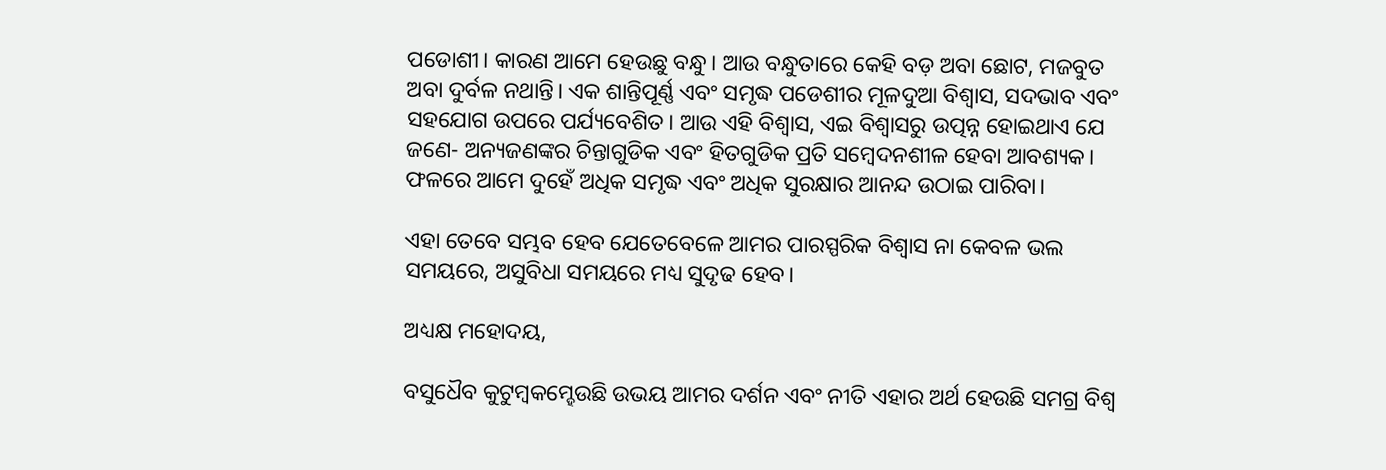ପଡୋଶୀ। କାରଣ ଆମେ ହେଉଛୁ ବନ୍ଧୁ। ଆଉ ବନ୍ଧୁତାରେ କେହି ବଡ଼ ଅବା ଛୋଟ, ମଜବୁତ ଅବା ଦୁର୍ବଳ ନଥାନ୍ତି। ଏକ ଶାନ୍ତିପୂର୍ଣ୍ଣ ଏବଂ ସମୃଦ୍ଧ ପଡେଶୀର ମୂଳଦୁଆ ବିଶ୍ୱାସ, ସଦଭାବ ଏବଂ ସହଯୋଗ ଉପରେ ପର୍ଯ୍ୟବେଶିତ। ଆଉ ଏହି ବିଶ୍ୱାସ, ଏଇ ବିଶ୍ୱାସରୁ ଉତ୍ପନ୍ନ ହୋଇଥାଏ ଯେ ଜଣେ- ଅନ୍ୟଜଣଙ୍କର ଚିନ୍ତାଗୁଡିକ ଏବଂ ହିତଗୁଡିକ ପ୍ରତି ସମ୍ବେଦନଶୀଳ ହେବା ଆବଶ୍ୟକ। ଫଳରେ ଆମେ ଦୁହେଁ ଅଧିକ ସମୃଦ୍ଧ ଏବଂ ଅଧିକ ସୁରକ୍ଷାର ଆନନ୍ଦ ଉଠାଇ ପାରିବା।

ଏହା ତେବେ ସମ୍ଭବ ହେବ ଯେତେବେଳେ ଆମର ପାରସ୍ପରିକ ବିଶ୍ୱାସ ନା କେବଳ ଭଲ ସମୟରେ, ଅସୁବିଧା ସମୟରେ ମଧ୍ୟ ସୁଦୃଢ ହେବ।

ଅଧ୍ୟକ୍ଷ ମହୋଦୟ,

ବସୁଧୈବ କୁଟୁମ୍ବକମ୍ହେଉଛି ଉଭୟ ଆମର ଦର୍ଶନ ଏବଂ ନୀତି ଏହାର ଅର୍ଥ ହେଉଛି ସମଗ୍ର ବିଶ୍ୱ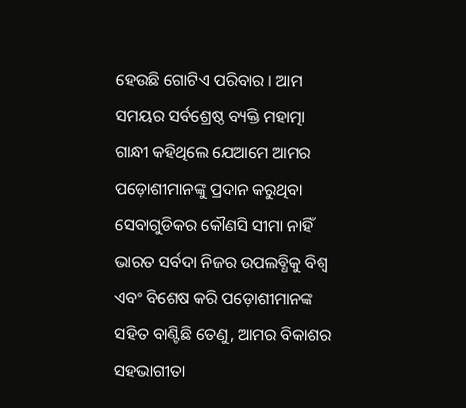ହେଉଛି ଗୋଟିଏ ପରିବାର । ଆମ ସମୟର ସର୍ବଶ୍ରେଷ୍ଠ ବ୍ୟକ୍ତି ମହାତ୍ମା ଗାନ୍ଧୀ କହିଥିଲେ ଯେଆମେ ଆମର ପଡ଼ୋଶୀମାନଙ୍କୁ ପ୍ରଦାନ କରୁଥିବା ସେବାଗୁଡିକର କୌଣସି ସୀମା ନାହିଁ ଭାରତ ସର୍ବଦା ନିଜର ଉପଲବ୍ଧିକୁ ବିଶ୍ୱ ଏବଂ ବିଶେଷ କରି ପଡ଼ୋଶୀମାନଙ୍କ ସହିତ ବାଣ୍ଟିଛି ତେଣୁ, ଆମର ବିକାଶର ସହଭାଗୀତା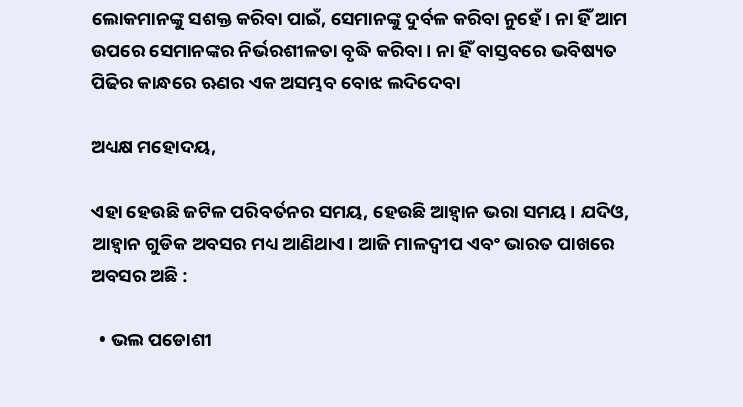ଲୋକମାନଙ୍କୁ ସଶକ୍ତ କରିବା ପାଇଁ, ସେମାନଙ୍କୁ ଦୁର୍ବଳ କରିବା ନୁହେଁ । ନା ହିଁ ଆମ ଉପରେ ସେମାନଙ୍କର ନିର୍ଭରଶୀଳତା ବୃଦ୍ଧି କରିବା । ନା ହିଁ ବାସ୍ତବରେ ଭବିଷ୍ୟତ ପିଢିର କାନ୍ଧରେ ଋଣର ଏକ ଅସମ୍ଭବ ବୋଝ ଲଦିଦେବା

ଅଧ୍ୟକ୍ଷ ମହୋଦୟ,

ଏହା ହେଉଛି ଜଟିଳ ପରିବର୍ତନର ସମୟ, ହେଉଛି ଆହ୍ୱାନ ଭରା ସମୟ। ଯଦିଓ, ଆହ୍ୱାନ ଗୁଡିକ ଅବସର ମଧ୍ୟ ଆଣିଥାଏ। ଆଜି ମାଳଦ୍ୱୀପ ଏବଂ ଭାରତ ପାଖରେ ଅବସର ଅଛି :

  • ଭଲ ପଡୋଶୀ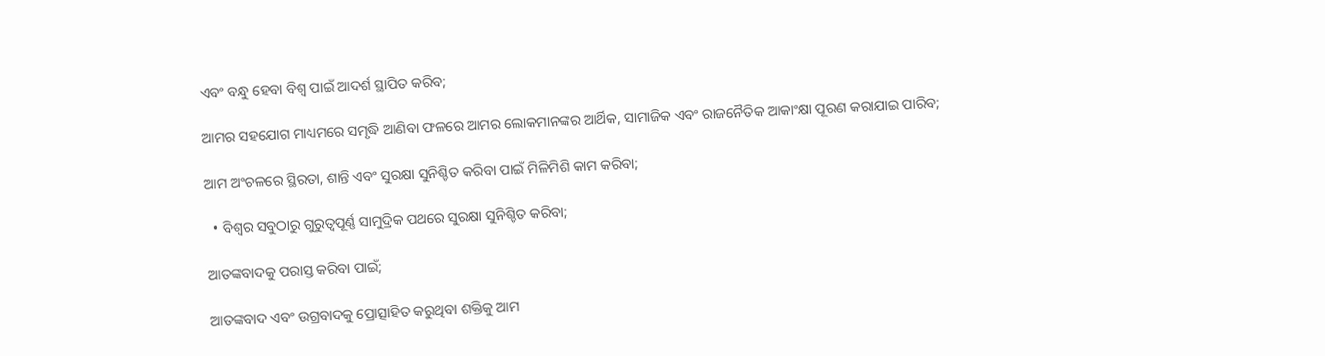ଏବଂ ବନ୍ଧୁ ହେବା ବିଶ୍ୱ ପାଇଁ ଆଦର୍ଶ ସ୍ଥାପିତ କରିବ;

ଆମର ସହଯୋଗ ମାଧ୍ୟମରେ ସମୃଦ୍ଧି ଆଣିବା ଫଳରେ ଆମର ଲୋକମାନଙ୍କର ଆର୍ଥିକ, ସାମାଜିକ ଏବଂ ରାଜନୈତିକ ଆକାଂକ୍ଷା ପୂରଣ କରାଯାଇ ପାରିବ;

ଆମ ଅଂଚଳରେ ସ୍ଥିରତା, ଶାନ୍ତି ଏବଂ ସୁରକ୍ଷା ସୁନିଶ୍ଚିତ କରିବା ପାଇଁ ମିଳିମିଶି କାମ କରିବା;

  • ବିଶ୍ୱର ସବୁଠାରୁ ଗୁରୁତ୍ୱପୂର୍ଣ୍ଣ ସାମୁଦ୍ରିକ ପଥରେ ସୁରକ୍ଷା ସୁନିଶ୍ଚିତ କରିବା;

ଆତଙ୍କବାଦକୁ ପରାସ୍ତ କରିବା ପାଇଁ;

ଆତଙ୍କବାଦ ଏବଂ ଉଗ୍ରବାଦକୁ ପ୍ରୋତ୍ସାହିତ କରୁଥିବା ଶକ୍ତିକୁ ଆମ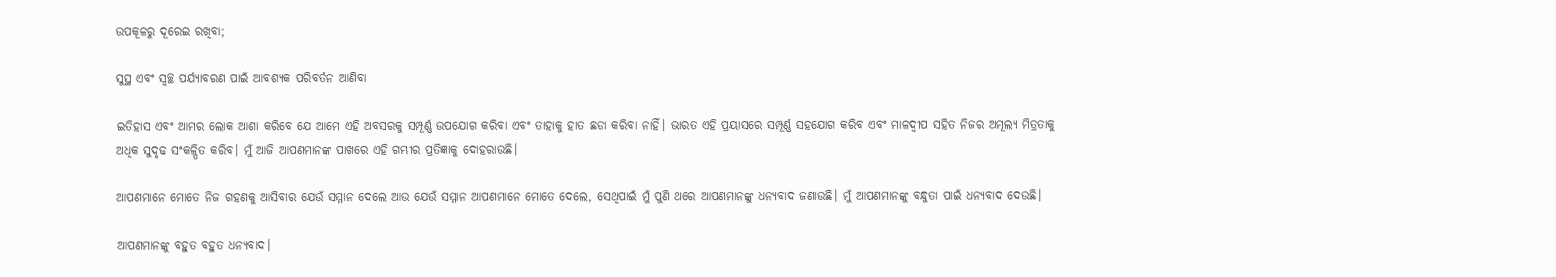ଉପକୂଳରୁ ଦୂରେଇ ରଖିବା;

ସୁସ୍ଥ ଏବଂ ସ୍ୱଚ୍ଛ ପର୍ଯ୍ୟାବରଣ ପାଇଁ ଆବଶ୍ୟକ ପରିବର୍ତନ ଆଣିବା

ଇତିହାସ ଏବଂ ଆମର ଲୋକ ଆଶା କରିବେ ଯେ ଆମେ ଏହି ଅବସରକୁ ସମ୍ପୂର୍ଣ୍ଣ ଉପଯୋଗ କରିବା ଏବଂ ତାହାକୁ ହାତ ଛଡା କରିବା ନାହିଁ। ଭାରତ ଏହି ପ୍ରୟାସରେ ସମ୍ପୂର୍ଣ୍ଣ ସହଯୋଗ କରିବ ଏବଂ ମାଳଦ୍ୱୀପ ସହିତ ନିଜର ଅମୂଲ୍ୟ ମିତ୍ରତାକୁ ଅଧିକ ସୁଦୃଢ ସଂକଳ୍ପିତ କରିବ। ମୁଁ ଆଜି ଆପଣମାନଙ୍କ ପାଖରେ ଏହି ଗମ୍ଭୀର ପ୍ରତିଜ୍ଞାକୁ ଦୋହରାଉଛି।

ଆପଣମାନେ ମୋତେ ନିଜ ଗହଣକୁ ଆସିବାର ଯେଉଁ ସମ୍ମାନ ଦେଲେ ଆଉ ଯେଉଁ ସମ୍ମାନ ଆପଣମାନେ ମୋତେ ଦେଲେ, ସେଥିପାଇଁ ମୁଁ ପୁଣି ଥରେ ଆପଣମାନଙ୍କୁ ଧନ୍ୟବାଦ ଜଣାଉଛି। ମୁଁ ଆପଣମାନଙ୍କୁ ବନ୍ଧୁତା ପାଇଁ ଧନ୍ୟବାଦ ଦେଉଛି।

ଆପଣମାନଙ୍କୁ ବହୁତ ବହୁତ ଧନ୍ୟବାଦ।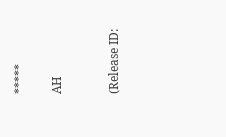*****

AH


(Release ID: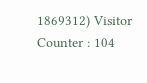1869312) Visitor Counter : 104